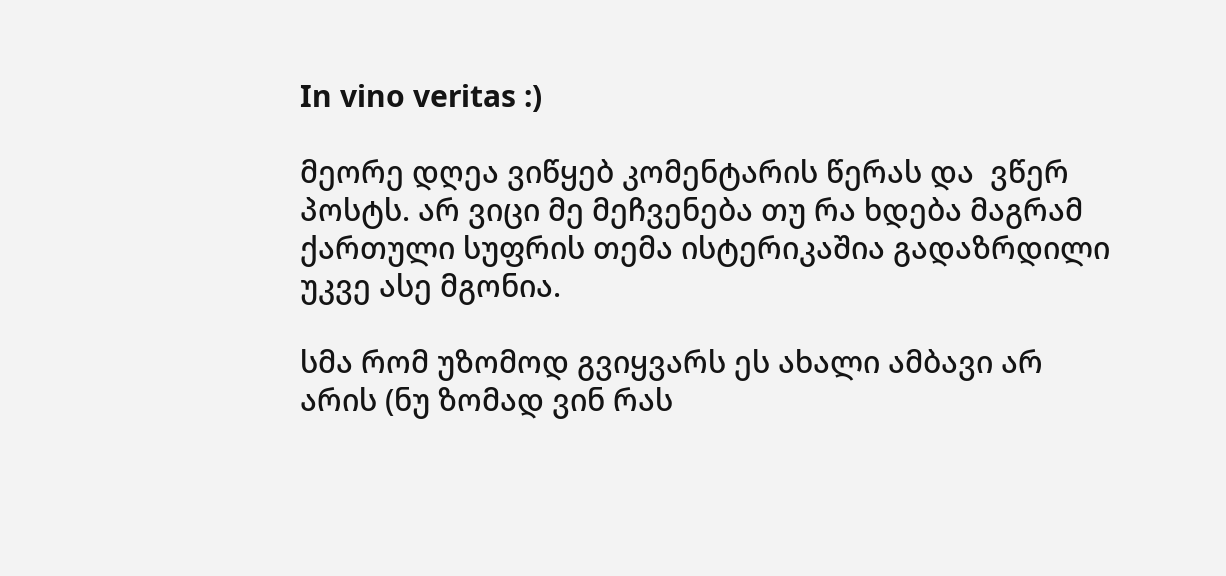In vino veritas :)

მეორე დღეა ვიწყებ კომენტარის წერას და  ვწერ პოსტს. არ ვიცი მე მეჩვენება თუ რა ხდება მაგრამ ქართული სუფრის თემა ისტერიკაშია გადაზრდილი უკვე ასე მგონია.

სმა რომ უზომოდ გვიყვარს ეს ახალი ამბავი არ არის (ნუ ზომად ვინ რას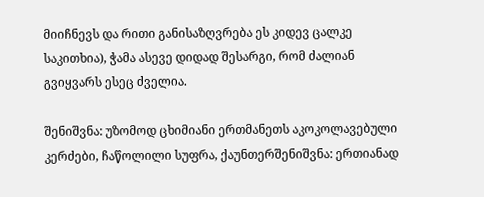მიიჩნევს და რითი განისაზღვრება ეს კიდევ ცალკე საკითხია), ჭამა ასევე დიდად შესარგი, რომ ძალიან გვიყვარს ესეც ძველია.

შენიშვნა: უზომოდ ცხიმიანი ერთმანეთს აკოკოლავებული კერძები, ჩაწოლილი სუფრა, ქაუნთერშენიშვნა: ერთიანად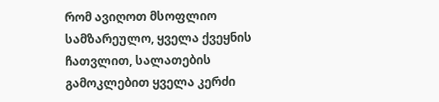რომ ავიღოთ მსოფლიო სამზარეულო, ყველა ქვეყნის ჩათვლით, სალათების გამოკლებით ყველა კერძი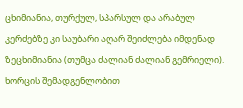ცხიმიანია, თურქულ, სპარსულ და არაბულ კერძებზე კი საუბარი აღარ შეიძლება იმდენად ზეცხიმიანია (თუმცა ძალიან ძალიან გემრიელი). ხორცის შემადგენლობით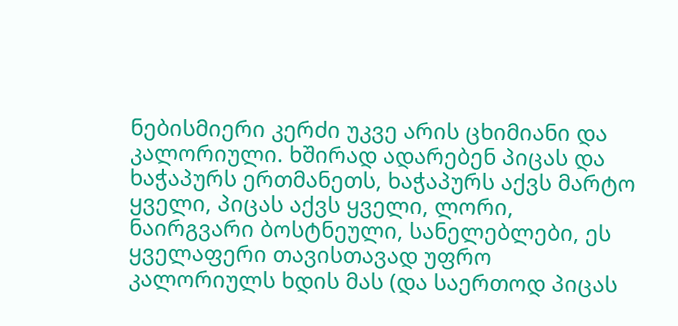ნებისმიერი კერძი უკვე არის ცხიმიანი და კალორიული. ხშირად ადარებენ პიცას და ხაჭაპურს ერთმანეთს, ხაჭაპურს აქვს მარტო ყველი, პიცას აქვს ყველი, ლორი, ნაირგვარი ბოსტნეული, სანელებლები, ეს ყველაფერი თავისთავად უფრო კალორიულს ხდის მას (და საერთოდ პიცას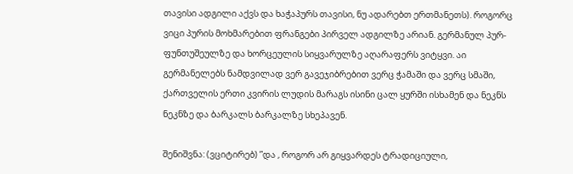თავისი ადგილი აქვს და ხაჭაპურს თავისი, ნუ ადარებთ ერთმანეთს). როგორც ვიცი პურის მოხმარებით ფრანგები პირველ ადგილზე არიან. გერმანულ პურ-ფუნთუშეულზე და ხორცეულის სიყვარულზე აღარაფერს ვიტყვი. აი გერმანელებს ნამდვილად ვერ გავეჯიბრებით ვერც ჭამაში და ვერც სმაში, ქართველის ერთი კვირის ლუდის მარაგს ისინი ცალ ყურში ისხამენ და ნეკნს ნეკნზე და ბარკალს ბარკალზე სხეპავენ.

შენიშვნა: (ვციტირებ) ”და , როგორ არ გიყვარდეს ტრადიციული,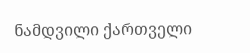ნამდვილი ქართველი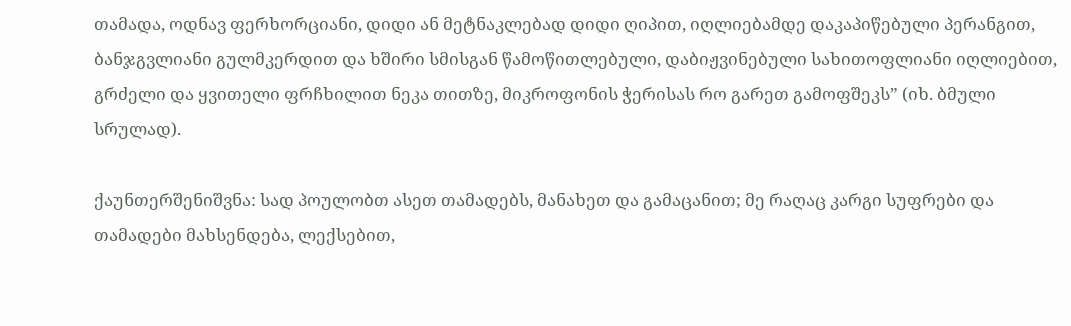თამადა, ოდნავ ფერხორციანი, დიდი ან მეტნაკლებად დიდი ღიპით, იღლიებამდე დაკაპიწებული პერანგით, ბანჯგვლიანი გულმკერდით და ხშირი სმისგან წამოწითლებული, დაბიჟვინებული სახითოფლიანი იღლიებით, გრძელი და ყვითელი ფრჩხილით ნეკა თითზე, მიკროფონის ჭერისას რო გარეთ გამოფშეკს” (იხ. ბმული სრულად).

ქაუნთერშენიშვნა: სად პოულობთ ასეთ თამადებს, მანახეთ და გამაცანით; მე რაღაც კარგი სუფრები და თამადები მახსენდება, ლექსებით,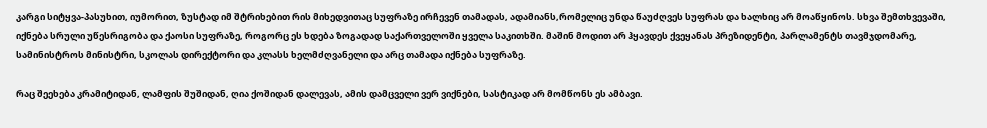კარგი სიტყვა-პასუხით, იუმორით, ზუსტად იმ შტრიხებით რის მიხედვითაც სუფრაზე ირჩევენ თამადას, ადამიანს,რომელიც უნდა წაუძღვეს სუფრას და ხალხიც არ მოაწყინოს. სხვა შემთხვევაში, იქნება სრული უწესრიგობა და ქაოსი სუფრაზე, როგორც ეს ხდება ზოგადად საქართველოში ყველა საკითხში. მაშინ მოდით არ ჰყავდეს ქვეყანას პრეზიდენტი, პარლამენტს თავმჯდომარე, სამინისტროს მინისტრი, სკოლას დირექტორი და კლასს ხელმძღვანელი და არც თამადა იქნება სუფრაზე.

რაც შეეხება კრამიტიდან, ლამფის შუშიდან, ღია ქოშიდან დალევას, ამის დამცველი ვერ ვიქნები, სასტიკად არ მომწონს ეს ამბავი.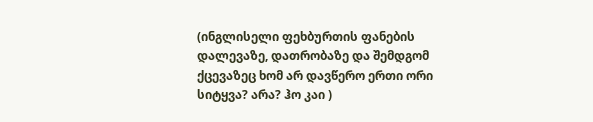(ინგლისელი ფეხბურთის ფანების დალევაზე, დათრობაზე და შემდგომ ქცევაზეც ხომ არ დავწერო ერთი ორი სიტყვა? არა? ჰო კაი )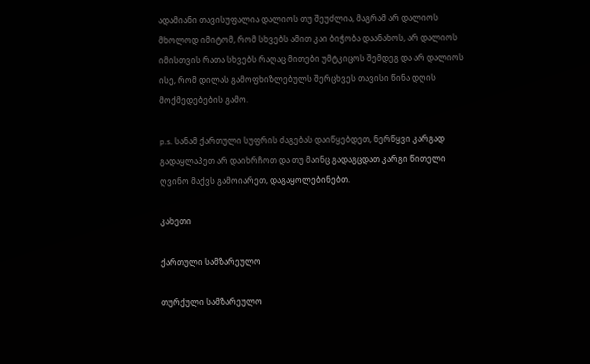ადამიანი თავისუფალია დალიოს თუ შეუძლია, მაგრამ არ დალიოს მხოლოდ იმიტომ, რომ სხვებს ამით კაი ბიჭობა დაანახოს, არ დალიოს იმისთვის რათა სხვებს რაღაც მითები უმტკიცოს შემდეგ და არ დალიოს ისე, რომ დილას გამოფხიზლებულს შერცხვეს თავისი წინა დღის მოქმედებების გამო.

p.s. სანამ ქართული სუფრის ძაგებას დაიწყებდეთ, ნერწყვი კარგად გადაყლაპეთ არ დაიხრჩოთ და თუ მაინც გადაგცდათ კარგი წითელი ღვინო მაქვს გამოიარეთ, დაგაყოლებინებთ.

კახეთი

ქართული სამზარეულო

თურქული სამზარეულო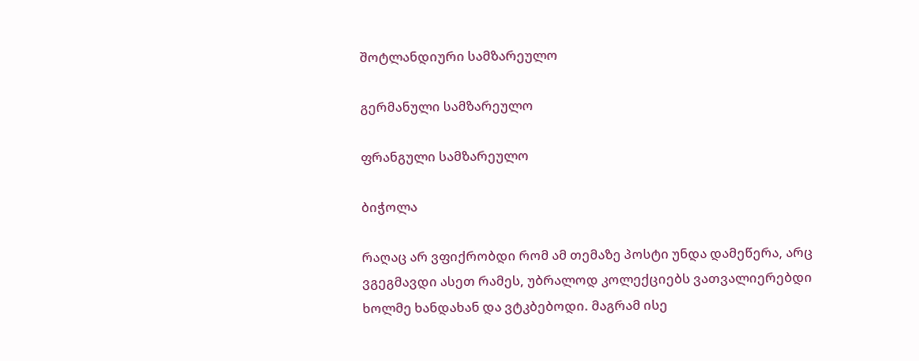შოტლანდიური სამზარეულო

გერმანული სამზარეულო

ფრანგული სამზარეულო

ბიჭოლა

რაღაც არ ვფიქრობდი რომ ამ თემაზე პოსტი უნდა დამეწერა, არც ვგეგმავდი ასეთ რამეს, უბრალოდ კოლექციებს ვათვალიერებდი ხოლმე ხანდახან და ვტკბებოდი. მაგრამ ისე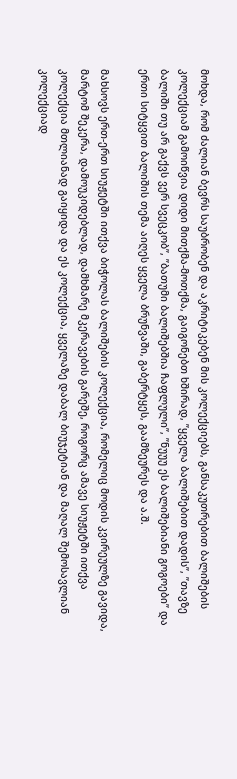მოხდა, რომ ძალიან ბევრს საუბრობენ და აკრიტიკებენ მის კოლექციებს, განსაკუთრებით ბალიშების კოლექციამ გამოიწვია დიდი მითქმა-მოთქმა, გაიგონებთ ხშირად, ”ყველა ბალიშებით დადის”, ”თავზე ბალიში თუ არ გაქვს ვერ სვეცკობ”, ”ბათუმი ბალიშებშია ჩაფლული”, ”ნუუუ ეს ბალიშებიანი გოგოები” და ერთი სიტყვით ბალიშის თემა აიღეს ყველა ბრუნვაში, გაბერტყეს, გაამზეურეს და ა.შ.

მახსოვს ერთ-ერთ სიუჟეტში ითქვა ბიჭოლას ბალიშების კოლექცია, რომელიც მოდის კვირეულზე გავიდა, მარტომ შეკერა, დამოუკიდებლად, დამხმარე მკერავების გარეშე, როგორც ამავე სიუჟეტში ითქვა კოლექცია მთლიანად გაიყიდა და ეს კოლექცია, ყველაზე დაბალ ბიუჯეტიან და მაღალ შემოსავლიან კოლექციად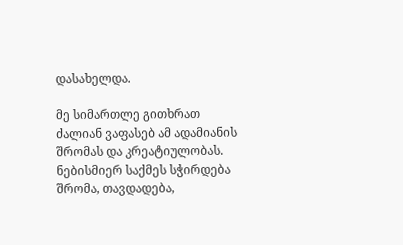დასახელდა.

მე სიმართლე გითხრათ ძალიან ვაფასებ ამ ადამიანის შრომას და კრეატიულობას. ნებისმიერ საქმეს სჭირდება შრომა, თავდადება,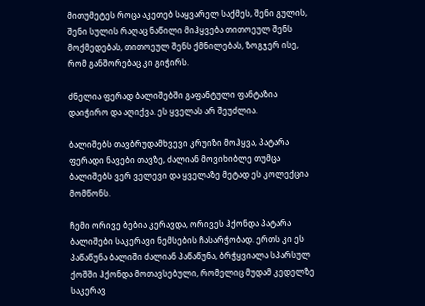მითუმეტეს როცა აკეთებ საყვარელ საქმეს, შენი გულის, შენი სულის რაღაც ნაწილი მიჰყვება თითოეულ შენს მოქმედებას, თითოეულ შენს ქმნილებას, ზოგჯერ ისე, რომ განშორებაც კი გიჭირს.

ძნელია ფერად ბალიშებში გაფანტული ფანტაზია დაიჭირო და აღიქვა. ეს ყველას არ შეუძლია.

ბალიშებს თავბრუდამხვევი კრუიზი მოჰყვა, პატარა ფერადი ნავები თავზე, ძალიან მოვიხიბლე თუმცა ბალიშებს ვერ ველევი და ყველაზე მეტად ეს კოლექცია მომწონს.

ჩემი ორივე ბებია კერავდა, ორივეს ჰქონდა პატარა ბალიშები საკერავი ნემსების ჩასარჭობად. ერთს კი ეს პაწაწუნა ბალიში ძალიან პაწაწუნა, ბრჭყვიალა სპარსულ ქოშში ჰქონდა მოთავსებული, რომელიც მუდამ კედელზე საკერავ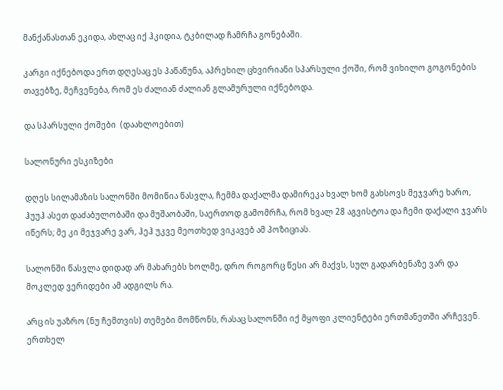მანქანასთან ეკიდა, ახლაც იქ ჰკიდია, ტკბილად ჩამრჩა გონებაში.

კარგი იქნებოდა ერთ დღესაც ეს პაწაწუნა, აპრეხილ ცხვირიანი სპარსული ქოში, რომ ვიხილო გოგონების თავებზე, მეჩვენება, რომ ეს ძალიან ძალიან გლამურული იქნებოდა.

და სპარსული ქოშები  (დაახლოებით)

სალონური ესკიზები

დღეს სილამაზის სალონში მომიწია წასვლა, ჩემმა დაქალმა დამირეკა ხვალ ხომ გახსოვს მეჯვარე ხარო, ჰუუჰ ასეთ დაძაბულობაში და მუშაობაში, საერთოდ გამომრჩა, რომ ხვალ 28 აგვისტოა და ჩემი დაქალი ჯვარს იწერს; მე კი მეჯვარე ვარ, ჰეჰ უკვე მეოთხედ ვიკავებ ამ პოზიციას.

სალონში წასვლა დიდად არ მახარებს ხოლმე, დრო როგორც წესი არ მაქვს, სულ გადარბენაზე ვარ და მოკლედ ვერიდები ამ ადგილს რა.

არც ის უაზრო (ნუ ჩემთვის) თემები მომწონს, რასაც სალონში იქ მყოფი კლიენტები ერთმანეთში არჩევენ. ერთხელ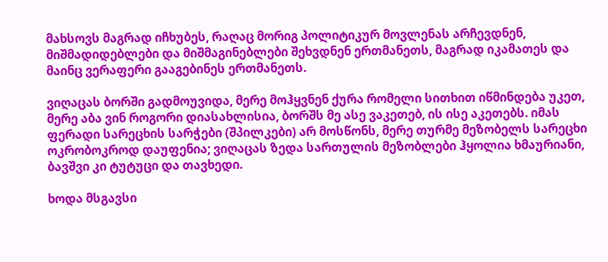მახსოვს მაგრად იჩხუბეს, რაღაც მორიგ პოლიტიკურ მოვლენას არჩევდნენ, მიშმადიდებლები და მიშმაგინებლები შეხვდნენ ერთმანეთს, მაგრად იკამათეს და მაინც ვერაფერი გააგებინეს ერთმანეთს.

ვიღაცას ბორში გადმოუვიდა, მერე მოჰყვნენ ქურა რომელი სითხით იწმინდება უკეთ, მერე აბა ვინ როგორი დიასახლისია, ბორშს მე ასე ვაკეთებ, ის ისე აკეთებს. იმას ფერადი სარეცხის სარჭები (შპილკები) არ მოსწონს, მერე თურმე მეზობელს სარეცხი ოკრობოკროდ დაუფენია; ვიღაცას ზედა სართულის მეზობლები ჰყოლია ხმაურიანი, ბავშვი კი ტუტუცი და თავხედი.

ხოდა მსგავსი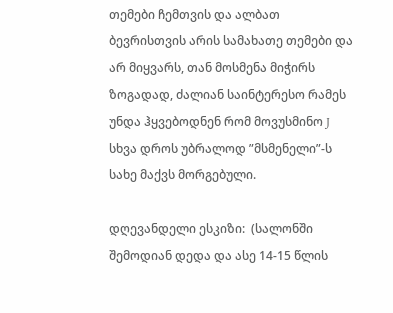თემები ჩემთვის და ალბათ ბევრისთვის არის სამახათე თემები და არ მიყვარს, თან მოსმენა მიჭირს ზოგადად, ძალიან საინტერესო რამეს უნდა ჰყვებოდნენ რომ მოვუსმინო J სხვა დროს უბრალოდ ”მსმენელი”-ს სახე მაქვს მორგებული.

დღევანდელი ესკიზი:  (სალონში შემოდიან დედა და ასე 14-15 წლის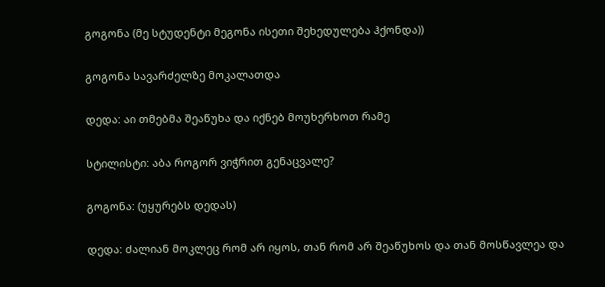გოგონა (მე სტუდენტი მეგონა ისეთი შეხედულება ჰქონდა))

გოგონა სავარძელზე მოკალათდა

დედა: აი თმებმა შეაწუხა და იქნებ მოუხერხოთ რამე

სტილისტი: აბა როგორ ვიჭრით გენაცვალე?

გოგონა: (უყურებს დედას)

დედა: ძალიან მოკლეც რომ არ იყოს, თან რომ არ შეაწუხოს და თან მოსწავლეა და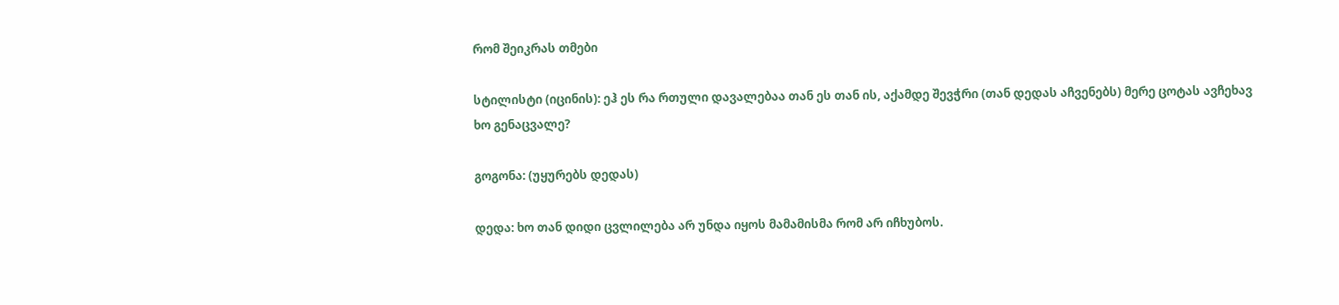რომ შეიკრას თმები

სტილისტი (იცინის): ეჰ ეს რა რთული დავალებაა თან ეს თან ის, აქამდე შევჭრი (თან დედას აჩვენებს) მერე ცოტას ავჩეხავ ხო გენაცვალე?

გოგონა: (უყურებს დედას)

დედა: ხო თან დიდი ცვლილება არ უნდა იყოს მამამისმა რომ არ იჩხუბოს.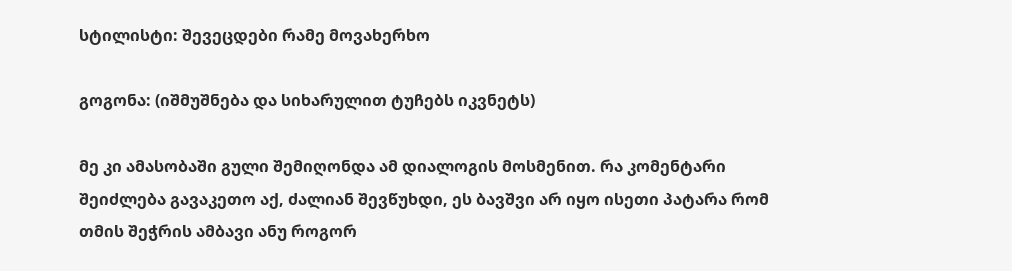სტილისტი: შევეცდები რამე მოვახერხო

გოგონა: (იშმუშნება და სიხარულით ტუჩებს იკვნეტს)

მე კი ამასობაში გული შემიღონდა ამ დიალოგის მოსმენით. რა კომენტარი შეიძლება გავაკეთო აქ, ძალიან შევწუხდი, ეს ბავშვი არ იყო ისეთი პატარა რომ თმის შეჭრის ამბავი ანუ როგორ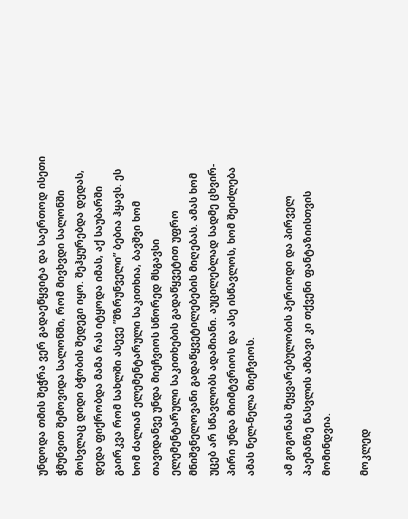უნდოდა თმის შეჭრა ვერ გადაეწყვიტა და საერთოდ ისეთი ჭმუნვით შემოვიდა სალონში, რომ მივხვდი სალონში მოსვლაც დიდი ბჭობის შედეგი იყო. შეჰყურებდა დედას, დედა ფიქრობდა მამა რას იტყოდა იმას, აქ საუბარში გაირკვა რომ სახლში ასევე ”მზრუნველი” ბებია ჰყავს. ეს ხომ ძალიან ელემენტარული საკითხია, ბავშვი ხომ თავიდანვე უნდა მიეჩვიოს სწორედ მსგავსი ელემენტარული საკითხების გადაწყვეტით უფრო მნიშვნელოვანი გადაწყვეტილებების მიღებას. ამას ხომ უცებ არ სწავლობს ადამიანი. აუცილებლად სადმე ცხვირ-პირი უნდა მიიმტვრიოს და ასე ისწავლოს, ხომ შეიძლება ამას ნელ-ნელა მიეჩვიოს.

ამ გოგონას შეყვარებულობის პერიოდი და პირველ პაემანზე წასვლის ამბავი კი თქვენი ფანტაზიისთვის მომინდვია.

მოკლედ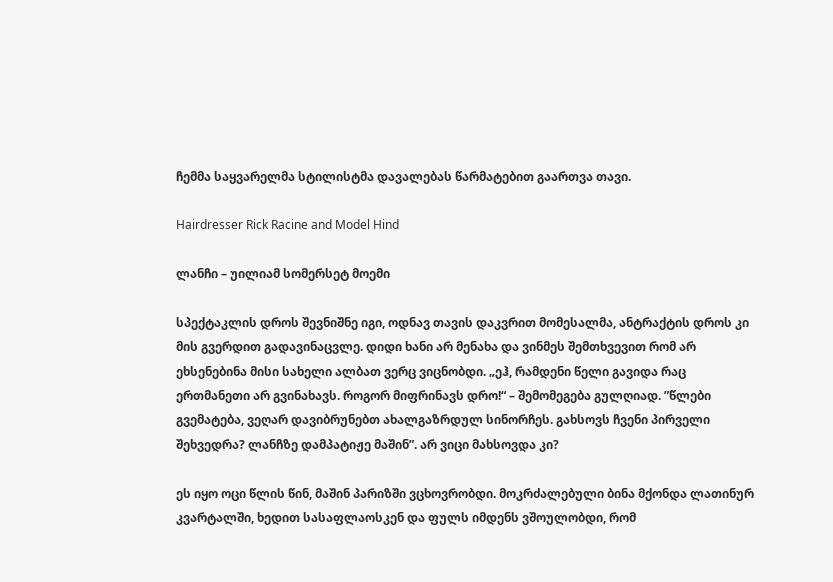ჩემმა საყვარელმა სტილისტმა დავალებას წარმატებით გაართვა თავი.

Hairdresser Rick Racine and Model Hind

ლანჩი – უილიამ სომერსეტ მოემი

სპექტაკლის დროს შევნიშნე იგი, ოდნავ თავის დაკვრით მომესალმა, ანტრაქტის დროს კი მის გვერდით გადავინაცვლე. დიდი ხანი არ მენახა და ვინმეს შემთხვევით რომ არ ეხსენებინა მისი სახელი ალბათ ვერც ვიცნობდი. „ეჰ, რამდენი წელი გავიდა რაც ერთმანეთი არ გვინახავს. როგორ მიფრინავს დრო!“ – შემომეგება გულღიად. ”წლები გვემატება, ვეღარ დავიბრუნებთ ახალგაზრდულ სინორჩეს. გახსოვს ჩვენი პირველი შეხვედრა? ლანჩზე დამპატიჟე მაშინ”. არ ვიცი მახსოვდა კი?

ეს იყო ოცი წლის წინ, მაშინ პარიზში ვცხოვრობდი. მოკრძალებული ბინა მქონდა ლათინურ კვარტალში, ხედით სასაფლაოსკენ და ფულს იმდენს ვშოულობდი, რომ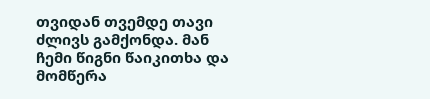თვიდან თვემდე თავი ძლივს გამქონდა. მან ჩემი წიგნი წაიკითხა და მომწერა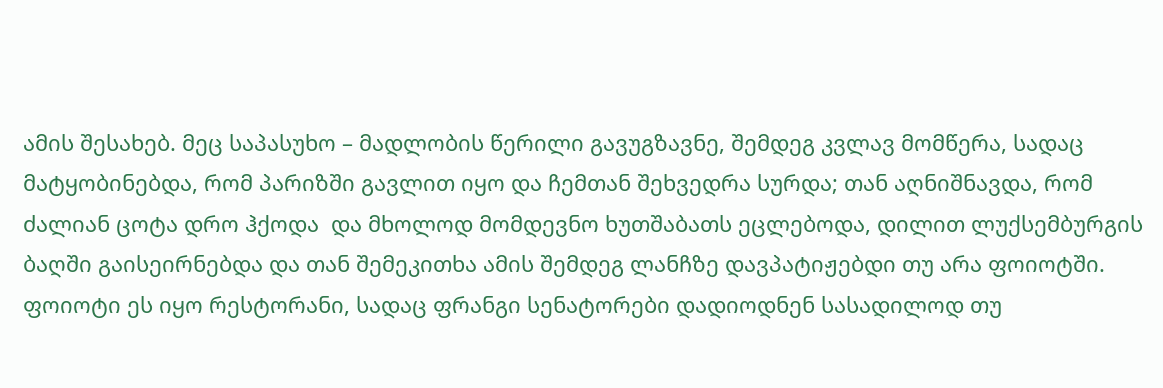ამის შესახებ. მეც საპასუხო – მადლობის წერილი გავუგზავნე, შემდეგ კვლავ მომწერა, სადაც მატყობინებდა, რომ პარიზში გავლით იყო და ჩემთან შეხვედრა სურდა; თან აღნიშნავდა, რომ ძალიან ცოტა დრო ჰქოდა  და მხოლოდ მომდევნო ხუთშაბათს ეცლებოდა, დილით ლუქსემბურგის ბაღში გაისეირნებდა და თან შემეკითხა ამის შემდეგ ლანჩზე დავპატიჟებდი თუ არა ფოიოტში. ფოიოტი ეს იყო რესტორანი, სადაც ფრანგი სენატორები დადიოდნენ სასადილოდ თუ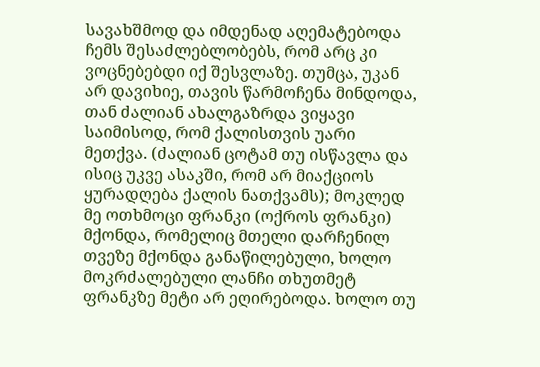სავახშმოდ და იმდენად აღემატებოდა ჩემს შესაძლებლობებს, რომ არც კი ვოცნებებდი იქ შესვლაზე. თუმცა, უკან არ დავიხიე, თავის წარმოჩენა მინდოდა, თან ძალიან ახალგაზრდა ვიყავი საიმისოდ, რომ ქალისთვის უარი მეთქვა. (ძალიან ცოტამ თუ ისწავლა და ისიც უკვე ასაკში, რომ არ მიაქციოს ყურადღება ქალის ნათქვამს); მოკლედ მე ოთხმოცი ფრანკი (ოქროს ფრანკი) მქონდა, რომელიც მთელი დარჩენილ თვეზე მქონდა განაწილებული, ხოლო მოკრძალებული ლანჩი თხუთმეტ ფრანკზე მეტი არ ეღირებოდა. ხოლო თუ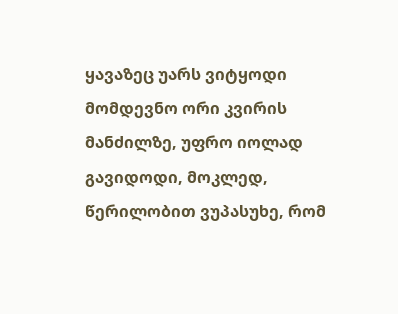ყავაზეც უარს ვიტყოდი მომდევნო ორი კვირის მანძილზე, უფრო იოლად გავიდოდი, მოკლედ, წერილობით ვუპასუხე, რომ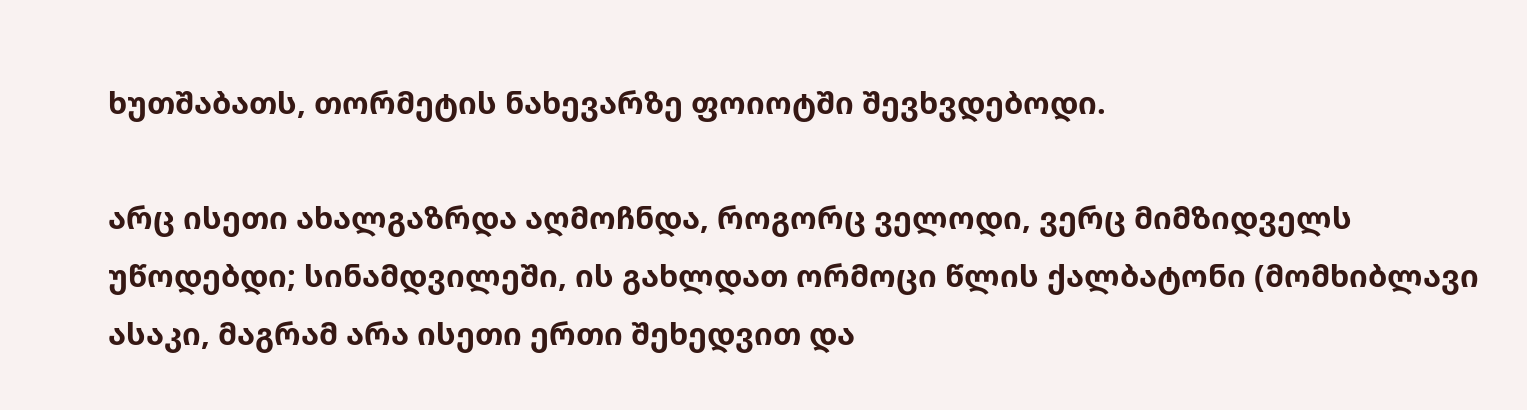ხუთშაბათს, თორმეტის ნახევარზე ფოიოტში შევხვდებოდი.

არც ისეთი ახალგაზრდა აღმოჩნდა, როგორც ველოდი, ვერც მიმზიდველს უწოდებდი; სინამდვილეში, ის გახლდათ ორმოცი წლის ქალბატონი (მომხიბლავი ასაკი, მაგრამ არა ისეთი ერთი შეხედვით და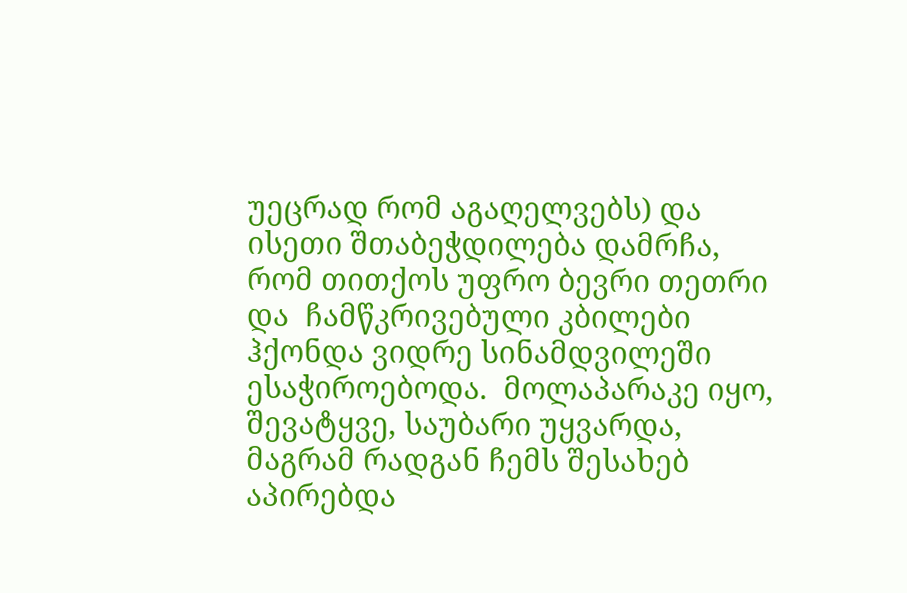უეცრად რომ აგაღელვებს) და ისეთი შთაბეჭდილება დამრჩა, რომ თითქოს უფრო ბევრი თეთრი და  ჩამწკრივებული კბილები ჰქონდა ვიდრე სინამდვილეში ესაჭიროებოდა.  მოლაპარაკე იყო, შევატყვე, საუბარი უყვარდა, მაგრამ რადგან ჩემს შესახებ აპირებდა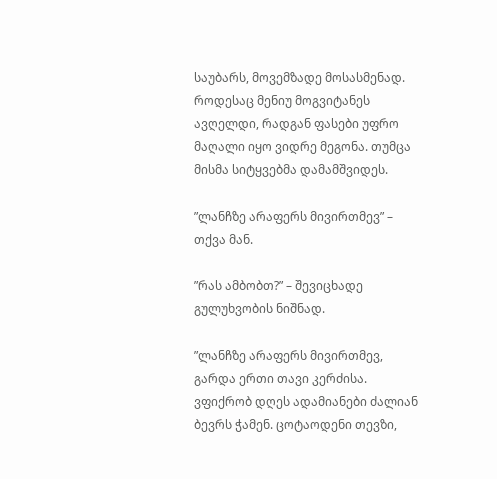საუბარს, მოვემზადე მოსასმენად. როდესაც მენიუ მოგვიტანეს ავღელდი, რადგან ფასები უფრო მაღალი იყო ვიდრე მეგონა. თუმცა მისმა სიტყვებმა დამამშვიდეს.

”ლანჩზე არაფერს მივირთმევ” – თქვა მან.

”რას ამბობთ?” – შევიცხადე გულუხვობის ნიშნად.

”ლანჩზე არაფერს მივირთმევ, გარდა ერთი თავი კერძისა. ვფიქრობ დღეს ადამიანები ძალიან ბევრს ჭამენ. ცოტაოდენი თევზი,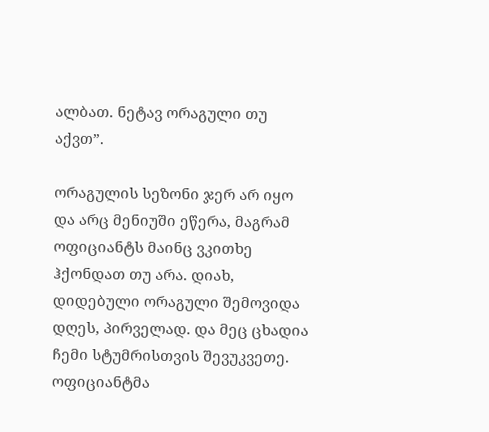ალბათ. ნეტავ ორაგული თუ აქვთ”.

ორაგულის სეზონი ჯერ არ იყო და არც მენიუში ეწერა, მაგრამ ოფიციანტს მაინც ვკითხე ჰქონდათ თუ არა. დიახ, დიდებული ორაგული შემოვიდა დღეს, პირველად. და მეც ცხადია ჩემი სტუმრისთვის შევუკვეთე. ოფიციანტმა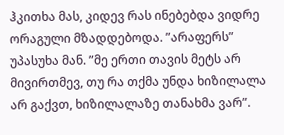ჰკითხა მას, კიდევ რას ინებებდა ვიდრე ორაგული მზადდებოდა. ”არაფერს” უპასუხა მან. ”მე ერთი თავის მეტს არ მივირთმევ, თუ რა თქმა უნდა ხიზილალა არ გაქვთ, ხიზილალაზე თანახმა ვარ”.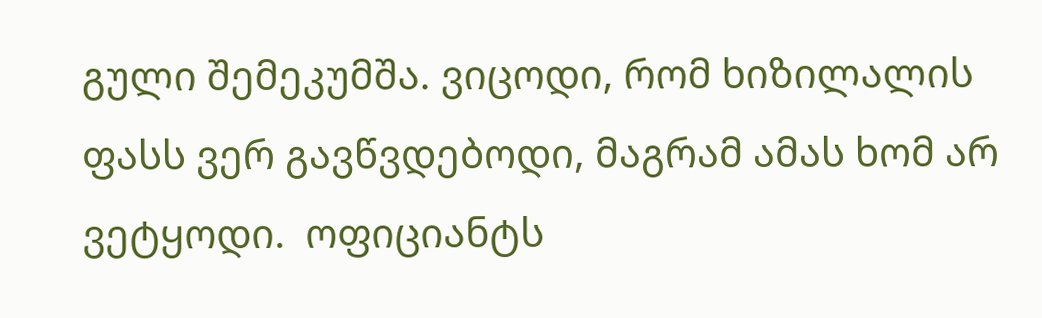გული შემეკუმშა. ვიცოდი, რომ ხიზილალის ფასს ვერ გავწვდებოდი, მაგრამ ამას ხომ არ ვეტყოდი.  ოფიციანტს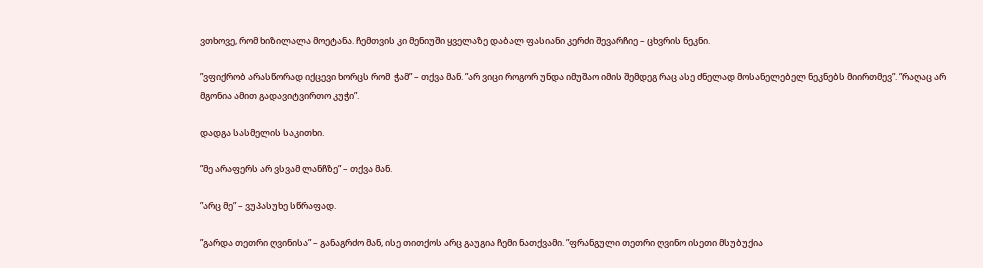ვთხოვე, რომ ხიზილალა მოეტანა. ჩემთვის კი მენიუში ყველაზე დაბალ ფასიანი კერძი შევარჩიე – ცხვრის ნეკნი.

”ვფიქრობ არასწორად იქცევი ხორცს რომ  ჭამ” – თქვა მან. ”არ ვიცი როგორ უნდა იმუშაო იმის შემდეგ რაც ასე ძნელად მოსანელებელ ნეკნებს მიირთმევ”. ”რაღაც არ მგონია ამით გადავიტვირთო კუჭი”.

დადგა სასმელის საკითხი.

”მე არაფერს არ ვსვამ ლანჩზე” – თქვა მან.

”არც მე” – ვუპასუხე სწრაფად.

”გარდა თეთრი ღვინისა” – განაგრძო მან, ისე თითქოს არც გაუგია ჩემი ნათქვამი. ”ფრანგული თეთრი ღვინო ისეთი მსუბუქია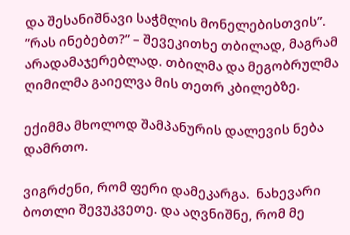და შესანიშნავი საჭმლის მონელებისთვის”. ”რას ინებებთ?” – შევეკითხე თბილად, მაგრამ არადამაჯერებლად. თბილმა და მეგობრულმა ღიმილმა გაიელვა მის თეთრ კბილებზე.

ექიმმა მხოლოდ შამპანურის დალევის ნება დამრთო.

ვიგრძენი, რომ ფერი დამეკარგა.  ნახევარი ბოთლი შევუკვეთე. და აღვნიშნე, რომ მე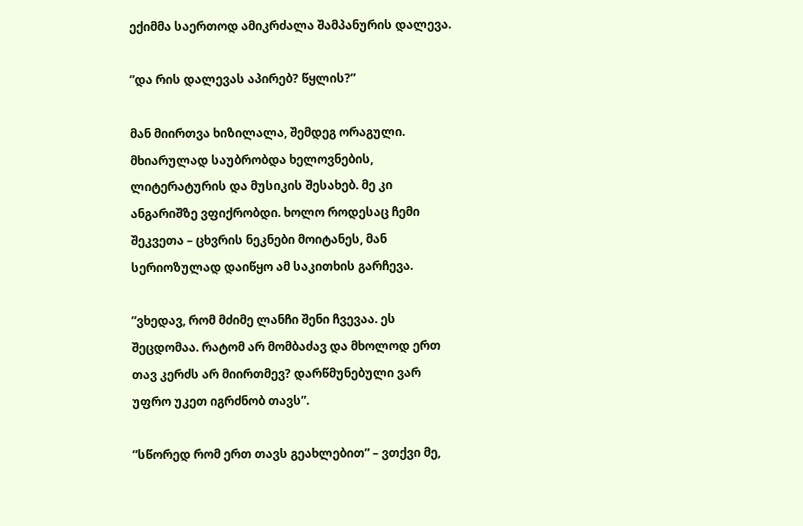ექიმმა საერთოდ ამიკრძალა შამპანურის დალევა.

”და რის დალევას აპირებ? წყლის?”

მან მიირთვა ხიზილალა, შემდეგ ორაგული. მხიარულად საუბრობდა ხელოვნების, ლიტერატურის და მუსიკის შესახებ. მე კი ანგარიშზე ვფიქრობდი. ხოლო როდესაც ჩემი შეკვეთა – ცხვრის ნეკნები მოიტანეს, მან სერიოზულად დაიწყო ამ საკითხის გარჩევა.

”ვხედავ, რომ მძიმე ლანჩი შენი ჩვევაა. ეს შეცდომაა. რატომ არ მომბაძავ და მხოლოდ ერთ თავ კერძს არ მიირთმევ? დარწმუნებული ვარ უფრო უკეთ იგრძნობ თავს”.

”სწორედ რომ ერთ თავს გეახლებით” – ვთქვი მე,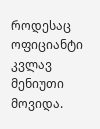როდესაც ოფიციანტი კვლავ მენიუთი მოვიდა.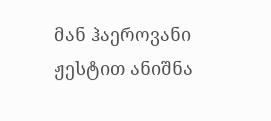მან ჰაეროვანი ჟესტით ანიშნა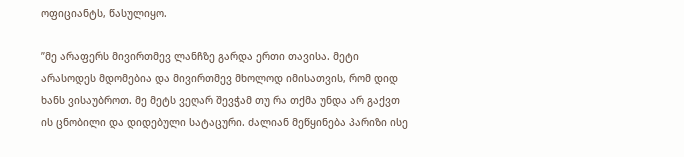ოფიციანტს, წასულიყო.

”მე არაფერს მივირთმევ ლანჩზე გარდა ერთი თავისა. მეტი არასოდეს მდომებია და მივირთმევ მხოლოდ იმისათვის, რომ დიდ ხანს ვისაუბროთ. მე მეტს ვეღარ შევჭამ თუ რა თქმა უნდა არ გაქვთ ის ცნობილი და დიდებული სატაცური. ძალიან მეწყინება პარიზი ისე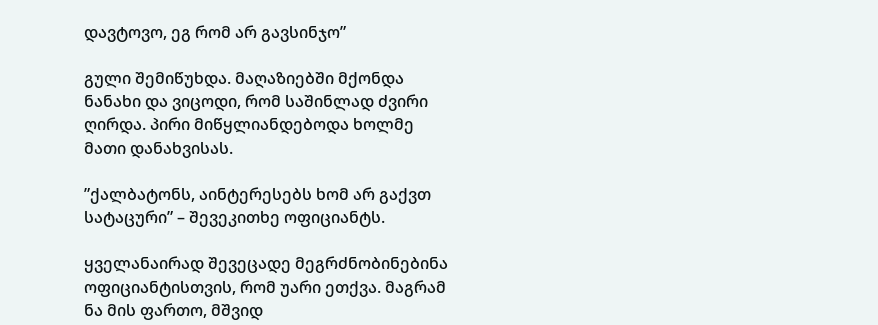დავტოვო, ეგ რომ არ გავსინჯო”

გული შემიწუხდა. მაღაზიებში მქონდა ნანახი და ვიცოდი, რომ საშინლად ძვირი ღირდა. პირი მიწყლიანდებოდა ხოლმე მათი დანახვისას.

”ქალბატონს, აინტერესებს ხომ არ გაქვთ სატაცური” – შევეკითხე ოფიციანტს.

ყველანაირად შევეცადე მეგრძნობინებინა ოფიციანტისთვის, რომ უარი ეთქვა. მაგრამ ნა მის ფართო, მშვიდ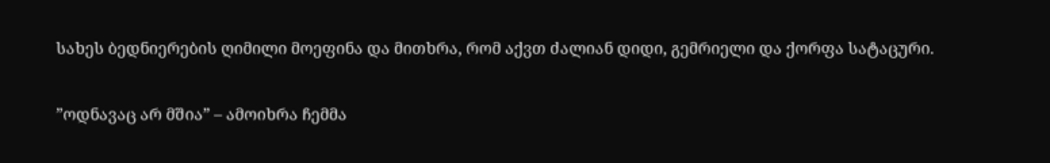სახეს ბედნიერების ღიმილი მოეფინა და მითხრა, რომ აქვთ ძალიან დიდი, გემრიელი და ქორფა სატაცური.

”ოდნავაც არ მშია” – ამოიხრა ჩემმა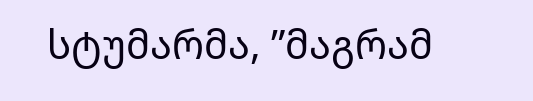სტუმარმა, ”მაგრამ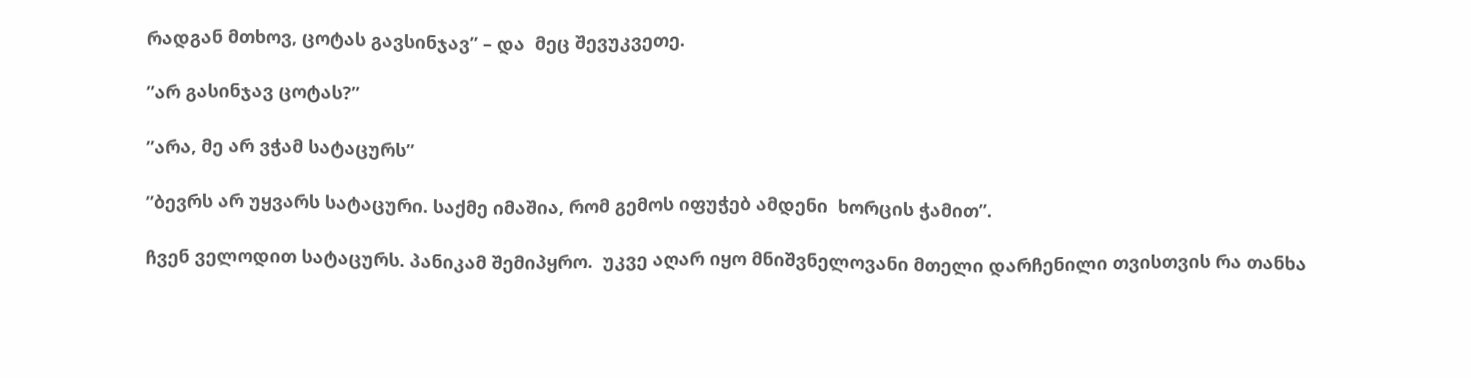რადგან მთხოვ, ცოტას გავსინჯავ” – და  მეც შევუკვეთე.

”არ გასინჯავ ცოტას?”

”არა, მე არ ვჭამ სატაცურს”

”ბევრს არ უყვარს სატაცური. საქმე იმაშია, რომ გემოს იფუჭებ ამდენი  ხორცის ჭამით”.

ჩვენ ველოდით სატაცურს. პანიკამ შემიპყრო.  უკვე აღარ იყო მნიშვნელოვანი მთელი დარჩენილი თვისთვის რა თანხა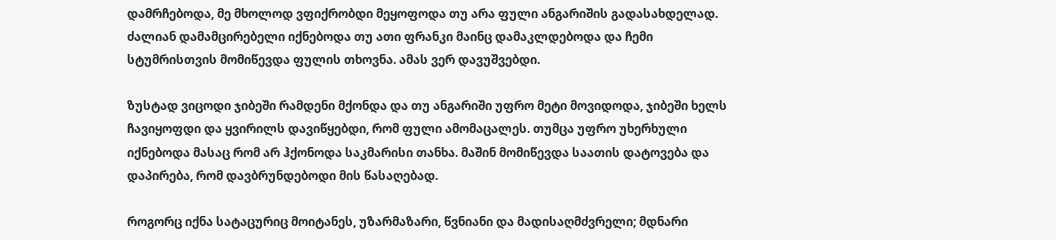დამრჩებოდა, მე მხოლოდ ვფიქრობდი მეყოფოდა თუ არა ფული ანგარიშის გადასახდელად. ძალიან დამამცირებელი იქნებოდა თუ ათი ფრანკი მაინც დამაკლდებოდა და ჩემი სტუმრისთვის მომიწევდა ფულის თხოვნა. ამას ვერ დავუშვებდი.

ზუსტად ვიცოდი ჯიბეში რამდენი მქონდა და თუ ანგარიში უფრო მეტი მოვიდოდა, ჯიბეში ხელს ჩავიყოფდი და ყვირილს დავიწყებდი, რომ ფული ამომაცალეს. თუმცა უფრო უხერხული იქნებოდა მასაც რომ არ ჰქონოდა საკმარისი თანხა. მაშინ მომიწევდა საათის დატოვება და დაპირება, რომ დავბრუნდებოდი მის წასაღებად.

როგორც იქნა სატაცურიც მოიტანეს, უზარმაზარი, წვნიანი და მადისაღმძვრელი; მდნარი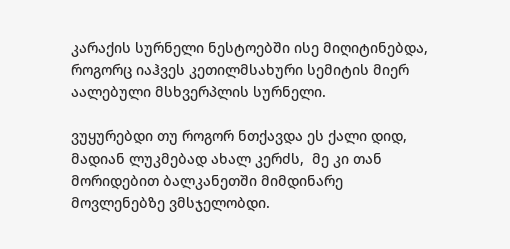კარაქის სურნელი ნესტოებში ისე მიღიტინებდა, როგორც იაჰვეს კეთილმსახური სემიტის მიერ აალებული მსხვერპლის სურნელი.

ვუყურებდი თუ როგორ ნთქავდა ეს ქალი დიდ, მადიან ლუკმებად ახალ კერძს,  მე კი თან მორიდებით ბალკანეთში მიმდინარე მოვლენებზე ვმსჯელობდი.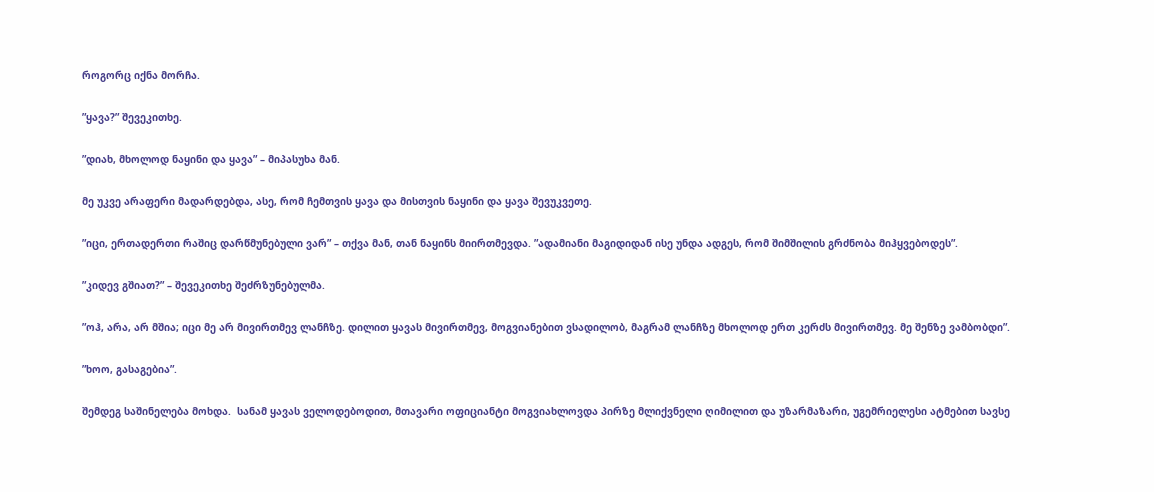როგორც იქნა მორჩა.

”ყავა?” შევეკითხე.

”დიახ, მხოლოდ ნაყინი და ყავა” – მიპასუხა მან.

მე უკვე არაფერი მადარდებდა, ასე, რომ ჩემთვის ყავა და მისთვის ნაყინი და ყავა შევუკვეთე.

”იცი, ერთადერთი რაშიც დარწმუნებული ვარ” – თქვა მან, თან ნაყინს მიირთმევდა. ”ადამიანი მაგიდიდან ისე უნდა ადგეს, რომ შიმშილის გრძნობა მიჰყვებოდეს”.

”კიდევ გშიათ?” – შევეკითხე შეძრზუნებულმა.

”ოჰ, არა, არ მშია; იცი მე არ მივირთმევ ლანჩზე. დილით ყავას მივირთმევ, მოგვიანებით ვსადილობ, მაგრამ ლანჩზე მხოლოდ ერთ კერძს მივირთმევ. მე შენზე ვამბობდი”.

”ხოო, გასაგებია”.

შემდეგ საშინელება მოხდა.  სანამ ყავას ველოდებოდით, მთავარი ოფიციანტი მოგვიახლოვდა პირზე მლიქვნელი ღიმილით და უზარმაზარი, უგემრიელესი ატმებით სავსე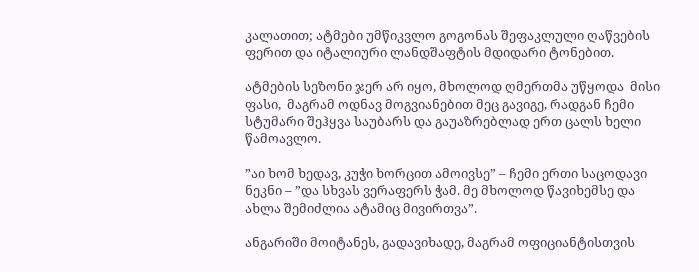კალათით; ატმები უმწიკვლო გოგონას შეფაკლული ღაწვების ფერით და იტალიური ლანდშაფტის მდიდარი ტონებით.

ატმების სეზონი ჯერ არ იყო, მხოლოდ ღმერთმა უწყოდა  მისი ფასი,  მაგრამ ოდნავ მოგვიანებით მეც გავიგე, რადგან ჩემი სტუმარი შეჰყვა საუბარს და გაუაზრებლად ერთ ცალს ხელი წამოავლო.

”აი ხომ ხედავ, კუჭი ხორცით ამოივსე” – ჩემი ერთი საცოდავი ნეკნი – ”და სხვას ვერაფერს ჭამ. მე მხოლოდ წავიხემსე და ახლა შემიძლია ატამიც მივირთვა”.

ანგარიში მოიტანეს, გადავიხადე, მაგრამ ოფიციანტისთვის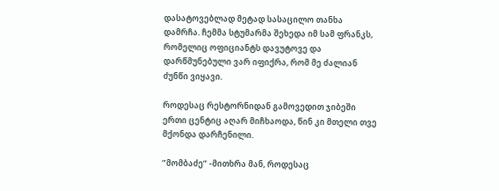დასატოვებლად მეტად სასაცილო თანხა დამრჩა. ჩემმა სტუმარმა შეხედა იმ სამ ფრანკს, რომელიც ოფიციანტს დავუტოვე და დარწმუნებული ვარ იფიქრა, რომ მე ძალიან ძუნწი ვიყავი.

როდესაც რესტორნიდან გამოვედით ჯიბეში ერთი ცენტიც აღარ მიჩხაოდა, წინ კი მთელი თვე მქონდა დარჩენილი.

”მომბაძე” -მითხრა მან, როდესაც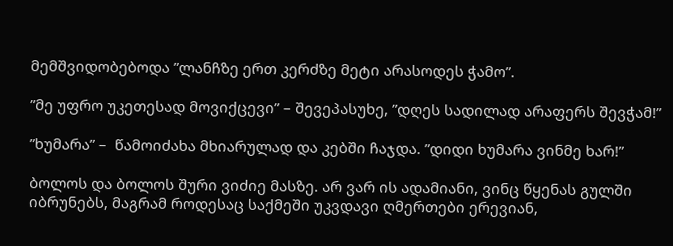მემშვიდობებოდა ”ლანჩზე ერთ კერძზე მეტი არასოდეს ჭამო”.

”მე უფრო უკეთესად მოვიქცევი” – შევეპასუხე, ”დღეს სადილად არაფერს შევჭამ!”

”ხუმარა” –  წამოიძახა მხიარულად და კებში ჩაჯდა. ”დიდი ხუმარა ვინმე ხარ!”

ბოლოს და ბოლოს შური ვიძიე მასზე. არ ვარ ის ადამიანი, ვინც წყენას გულში იბრუნებს, მაგრამ როდესაც საქმეში უკვდავი ღმერთები ერევიან,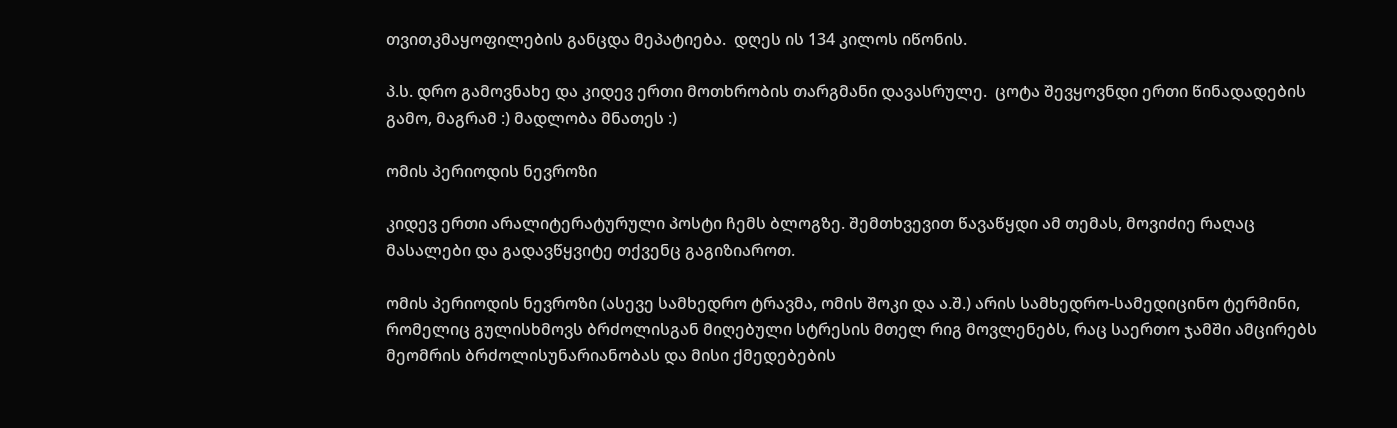თვითკმაყოფილების განცდა მეპატიება.  დღეს ის 134 კილოს იწონის.

პ.ს. დრო გამოვნახე და კიდევ ერთი მოთხრობის თარგმანი დავასრულე.  ცოტა შევყოვნდი ერთი წინადადების გამო, მაგრამ :) მადლობა მნათეს :)

ომის პერიოდის ნევროზი

კიდევ ერთი არალიტერატურული პოსტი ჩემს ბლოგზე. შემთხვევით წავაწყდი ამ თემას, მოვიძიე რაღაც მასალები და გადავწყვიტე თქვენც გაგიზიაროთ.

ომის პერიოდის ნევროზი (ასევე სამხედრო ტრავმა, ომის შოკი და ა.შ.) არის სამხედრო-სამედიცინო ტერმინი, რომელიც გულისხმოვს ბრძოლისგან მიღებული სტრესის მთელ რიგ მოვლენებს, რაც საერთო ჯამში ამცირებს მეომრის ბრძოლისუნარიანობას და მისი ქმედებების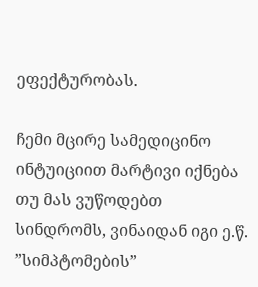ეფექტურობას.

ჩემი მცირე სამედიცინო ინტუიციით მარტივი იქნება თუ მას ვუწოდებთ სინდრომს, ვინაიდან იგი ე.წ. ”სიმპტომების”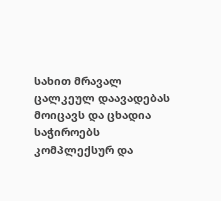სახით მრავალ ცალკეულ დაავადებას მოიცავს და ცხადია საჭიროებს კომპლექსურ და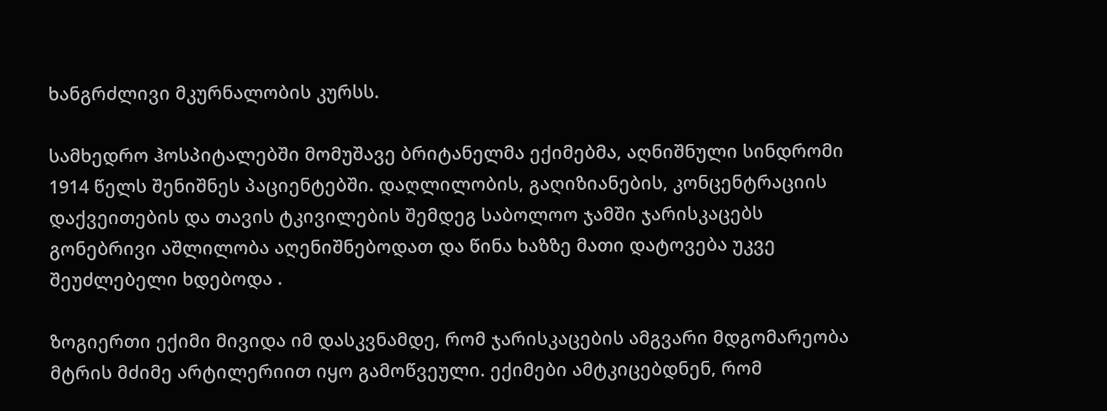ხანგრძლივი მკურნალობის კურსს.

სამხედრო ჰოსპიტალებში მომუშავე ბრიტანელმა ექიმებმა, აღნიშნული სინდრომი 1914 წელს შენიშნეს პაციენტებში. დაღლილობის, გაღიზიანების, კონცენტრაციის დაქვეითების და თავის ტკივილების შემდეგ საბოლოო ჯამში ჯარისკაცებს გონებრივი აშლილობა აღენიშნებოდათ და წინა ხაზზე მათი დატოვება უკვე შეუძლებელი ხდებოდა .

ზოგიერთი ექიმი მივიდა იმ დასკვნამდე, რომ ჯარისკაცების ამგვარი მდგომარეობა მტრის მძიმე არტილერიით იყო გამოწვეული. ექიმები ამტკიცებდნენ, რომ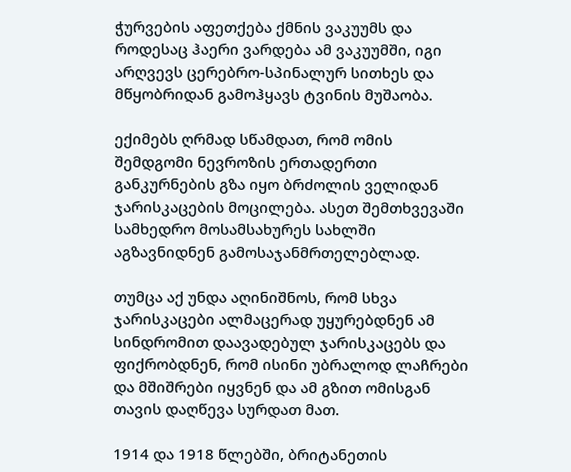ჭურვების აფეთქება ქმნის ვაკუუმს და როდესაც ჰაერი ვარდება ამ ვაკუუმში, იგი არღვევს ცერებრო-სპინალურ სითხეს და მწყობრიდან გამოჰყავს ტვინის მუშაობა.

ექიმებს ღრმად სწამდათ, რომ ომის შემდგომი ნევროზის ერთადერთი განკურნების გზა იყო ბრძოლის ველიდან ჯარისკაცების მოცილება. ასეთ შემთხვევაში სამხედრო მოსამსახურეს სახლში აგზავნიდნენ გამოსაჯანმრთელებლად.

თუმცა აქ უნდა აღინიშნოს, რომ სხვა ჯარისკაცები ალმაცერად უყურებდნენ ამ სინდრომით დაავადებულ ჯარისკაცებს და ფიქრობდნენ, რომ ისინი უბრალოდ ლაჩრები და მშიშრები იყვნენ და ამ გზით ომისგან თავის დაღწევა სურდათ მათ.

1914 და 1918 წლებში, ბრიტანეთის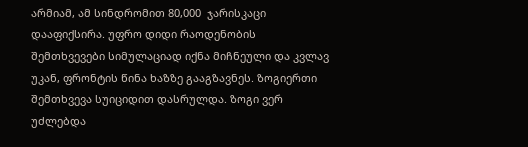არმიამ, ამ სინდრომით 80,000  ჯარისკაცი დააფიქსირა. უფრო დიდი რაოდენობის შემთხვევები სიმულაციად იქნა მიჩნეული და კვლავ უკან, ფრონტის წინა ხაზზე გააგზავნეს. ზოგიერთი შემთხვევა სუიციდით დასრულდა. ზოგი ვერ უძლებდა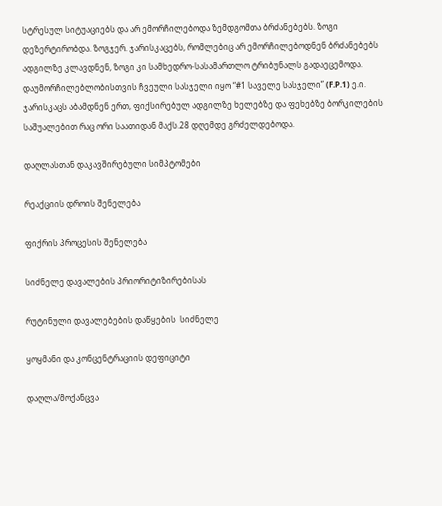სტრესულ სიტუაციებს და არ ემორჩილებოდა ზემდგომთა ბრძანებებს. ზოგი დეზერტირობდა. ზოგჯერ. ჯარისკაცებს, რომლებიც არ ემორჩილებოდნენ ბრძანებებს ადგილზე კლავდნენ, ზოგი კი სამხედრო-სასამართლო ტრიბუნალს გადაეცემოდა. დაუმორჩილებლობისთვის ჩვეული სასჯელი იყო “#1 საველე სასჯელი” (F.P.1) ე.ი. ჯარისკაცს აბამდნენ ერთ, ფიქსირებულ ადგილზე ხელებზე და ფეხებზე ბორკილების საშუალებით რაც ორი საათიდან მაქს.28 დღემდე გრძელდებოდა.

დაღლასთან დაკავშირებული სიმპტომები

რეაქციის დროის შენელება

ფიქრის პროცესის შენელება

სიძნელე დავალების პრიორიტიზირებისას

რუტინული დავალებების დაწყების  სიძნელე

ყოყმანი და კონცენტრაციის დეფიციტი

დაღლა/მოქანცვა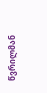წვრილმან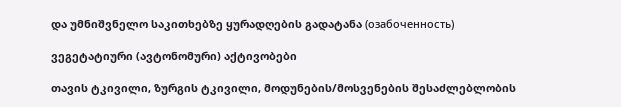და უმნიშვნელო საკითხებზე ყურადღების გადატანა (озабоченность)

ვეგეტატიური (ავტონომური) აქტივობები

თავის ტკივილი, ზურგის ტკივილი, მოდუნების/მოსვენების შესაძლებლობის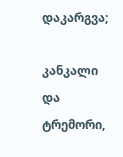დაკარგვა;

კანკალი და ტრემორი,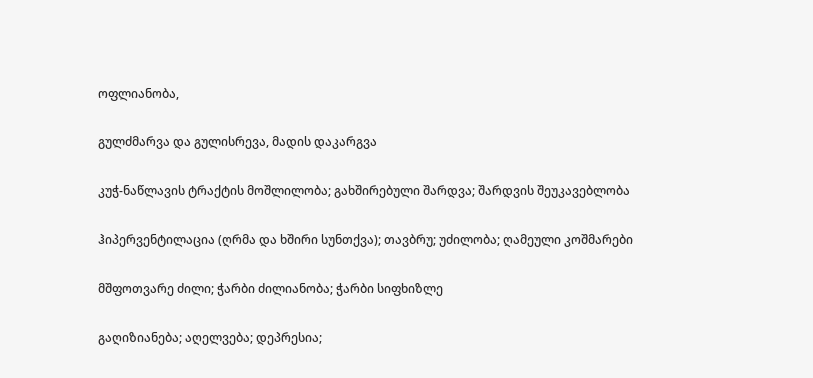ოფლიანობა,

გულძმარვა და გულისრევა, მადის დაკარგვა

კუჭ-ნაწლავის ტრაქტის მოშლილობა; გახშირებული შარდვა; შარდვის შეუკავებლობა

ჰიპერვენტილაცია (ღრმა და ხშირი სუნთქვა); თავბრუ; უძილობა; ღამეული კოშმარები

მშფოთვარე ძილი; ჭარბი ძილიანობა; ჭარბი სიფხიზლე

გაღიზიანება; აღელვება; დეპრესია;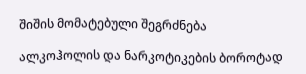შიშის მომატებული შეგრძნება

ალკოჰოლის და ნარკოტიკების ბოროტად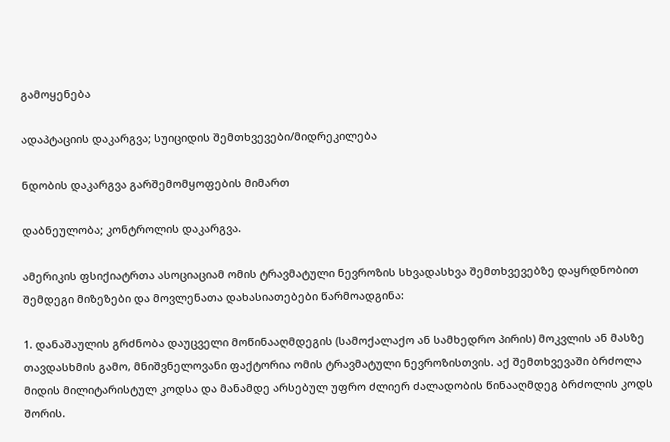გამოყენება

ადაპტაციის დაკარგვა; სუიციდის შემთხვევები/მიდრეკილება

ნდობის დაკარგვა გარშემომყოფების მიმართ

დაბნეულობა; კონტროლის დაკარგვა.

ამერიკის ფსიქიატრთა ასოციაციამ ომის ტრავმატული ნევროზის სხვადასხვა შემთხვევებზე დაყრდნობით შემდეგი მიზეზები და მოვლენათა დახასიათებები წარმოადგინა:

1. დანაშაულის გრძნობა დაუცველი მოწინააღმდეგის (სამოქალაქო ან სამხედრო პირის) მოკვლის ან მასზე თავდასხმის გამო, მნიშვნელოვანი ფაქტორია ომის ტრავმატული ნევროზისთვის. აქ შემთხვევაში ბრძოლა მიდის მილიტარისტულ კოდსა და მანამდე არსებულ უფრო ძლიერ ძალადობის წინააღმდეგ ბრძოლის კოდს შორის.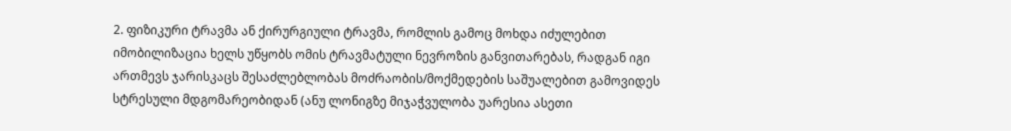2. ფიზიკური ტრავმა ან ქირურგიული ტრავმა, რომლის გამოც მოხდა იძულებით იმობილიზაცია ხელს უწყობს ომის ტრავმატული ნევროზის განვითარებას, რადგან იგი ართმევს ჯარისკაცს შესაძლებლობას მოძრაობის/მოქმედების საშუალებით გამოვიდეს სტრესული მდგომარეობიდან (ანუ ლონიგზე მიჯაჭვულობა უარესია ასეთი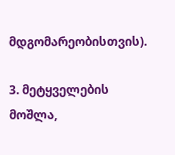მდგომარეობისთვის).

3. მეტყველების მოშლა,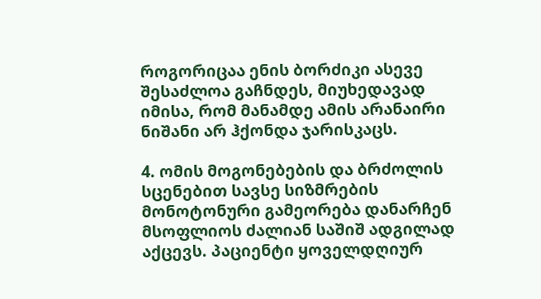როგორიცაა ენის ბორძიკი ასევე შესაძლოა გაჩნდეს, მიუხედავად იმისა, რომ მანამდე ამის არანაირი ნიშანი არ ჰქონდა ჯარისკაცს.

4. ომის მოგონებების და ბრძოლის სცენებით სავსე სიზმრების მონოტონური გამეორება დანარჩენ მსოფლიოს ძალიან საშიშ ადგილად აქცევს. პაციენტი ყოველდღიურ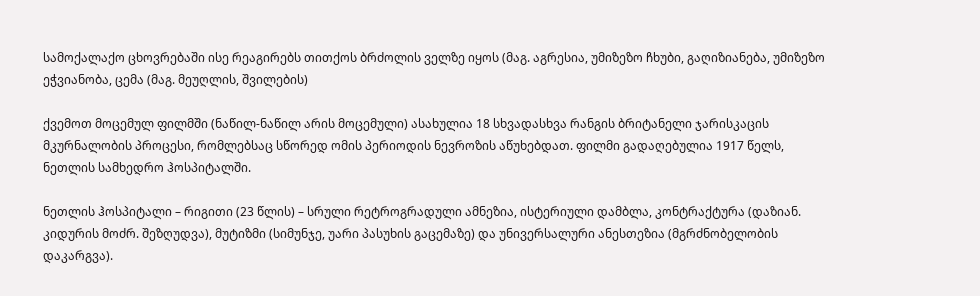სამოქალაქო ცხოვრებაში ისე რეაგირებს თითქოს ბრძოლის ველზე იყოს (მაგ. აგრესია, უმიზეზო ჩხუბი, გაღიზიანება, უმიზეზო ეჭვიანობა, ცემა (მაგ. მეუღლის, შვილების)

ქვემოთ მოცემულ ფილმში (ნაწილ-ნაწილ არის მოცემული) ასახულია 18 სხვადასხვა რანგის ბრიტანელი ჯარისკაცის მკურნალობის პროცესი, რომლებსაც სწორედ ომის პერიოდის ნევროზის აწუხებდათ. ფილმი გადაღებულია 1917 წელს, ნეთლის სამხედრო ჰოსპიტალში.

ნეთლის ჰოსპიტალი – რიგითი (23 წლის) – სრული რეტროგრადული ამნეზია, ისტერიული დამბლა, კონტრაქტურა (დაზიან. კიდურის მოძრ. შეზღუდვა), მუტიზმი (სიმუნჯე, უარი პასუხის გაცემაზე) და უნივერსალური ანესთეზია (მგრძნობელობის დაკარგვა).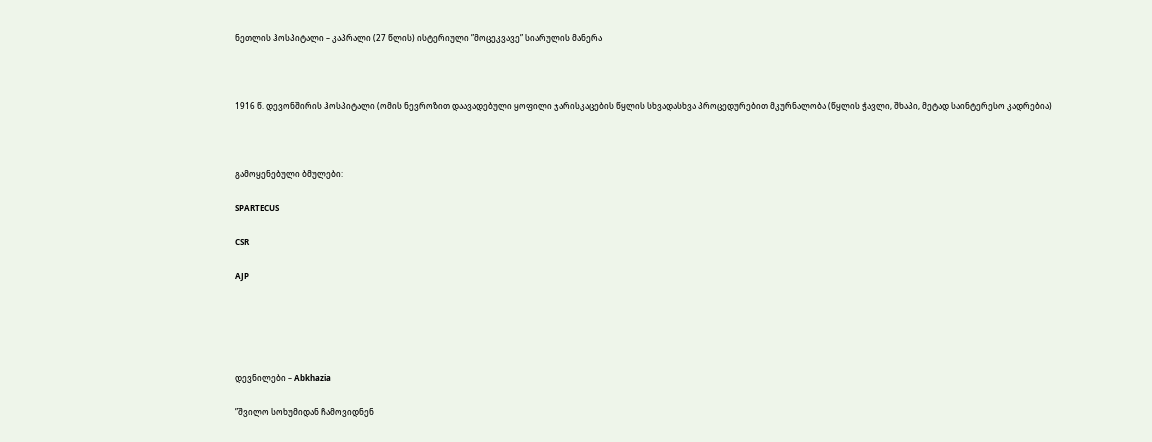ნეთლის ჰოსპიტალი – კაპრალი (27 წლის) ისტერიული ”მოცეკვავე” სიარულის მანერა



1916 წ. დევონშირის ჰოსპიტალი (ომის ნევროზით დაავადებული ყოფილი ჯარისკაცების წყლის სხვადასხვა პროცედურებით მკურნალობა (წყლის ჭავლი, შხაპი, მეტად საინტერესო კადრებია)



გამოყენებული ბმულები:

SPARTECUS

CSR

AJP





დევნილები – Abkhazia

”შვილო სოხუმიდან ჩამოვიდნენ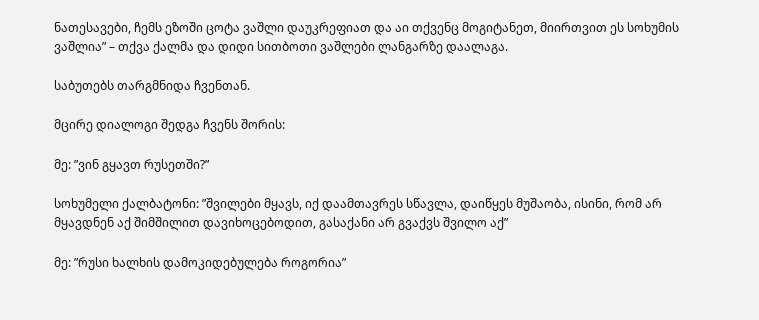ნათესავები, ჩემს ეზოში ცოტა ვაშლი დაუკრეფიათ და აი თქვენც მოგიტანეთ, მიირთვით ეს სოხუმის ვაშლია” – თქვა ქალმა და დიდი სითბოთი ვაშლები ლანგარზე დაალაგა.

საბუთებს თარგმნიდა ჩვენთან.

მცირე დიალოგი შედგა ჩვენს შორის:

მე: ”ვინ გყავთ რუსეთში?”

სოხუმელი ქალბატონი: ”შვილები მყავს, იქ დაამთავრეს სწავლა, დაიწყეს მუშაობა, ისინი, რომ არ მყავდნენ აქ შიმშილით დავიხოცებოდით, გასაქანი არ გვაქვს შვილო აქ”

მე: ”რუსი ხალხის დამოკიდებულება როგორია”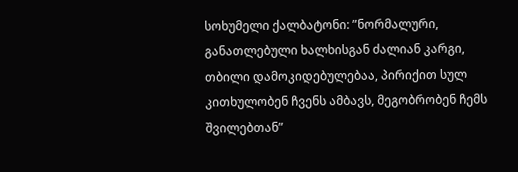სოხუმელი ქალბატონი: ”ნორმალური, განათლებული ხალხისგან ძალიან კარგი, თბილი დამოკიდებულებაა, პირიქით სულ კითხულობენ ჩვენს ამბავს, მეგობრობენ ჩემს შვილებთან”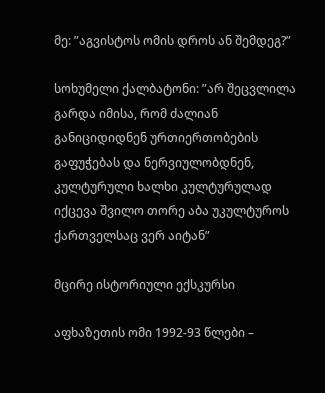მე: ”აგვისტოს ომის დროს ან შემდეგ?”

სოხუმელი ქალბატონი: ”არ შეცვლილა გარდა იმისა, რომ ძალიან განიციდიდნენ ურთიერთობების გაფუჭებას და ნერვიულობდნენ, კულტურული ხალხი კულტურულად იქცევა შვილო თორე აბა უკულტუროს ქართველსაც ვერ აიტან”

მცირე ისტორიული ექსკურსი

აფხაზეთის ომი 1992-93 წლები –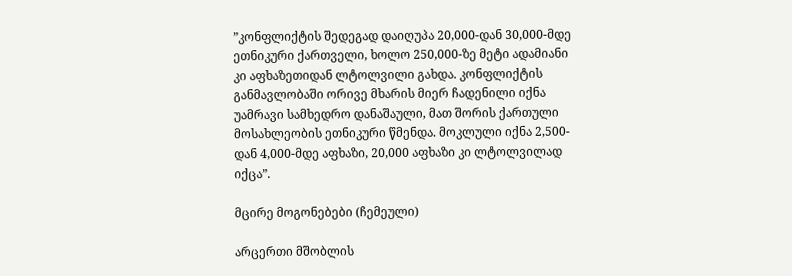”კონფლიქტის შედეგად დაიღუპა 20,000-დან 30,000-მდე ეთნიკური ქართველი, ხოლო 250,000-ზე მეტი ადამიანი კი აფხაზეთიდან ლტოლვილი გახდა. კონფლიქტის განმავლობაში ორივე მხარის მიერ ჩადენილი იქნა უამრავი სამხედრო დანაშაული, მათ შორის ქართული მოსახლეობის ეთნიკური წმენდა. მოკლული იქნა 2,500-დან 4,000-მდე აფხაზი, 20,000 აფხაზი კი ლტოლვილად იქცა”.

მცირე მოგონებები (ჩემეული)

არცერთი მშობლის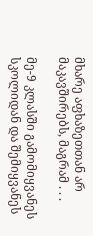მხარე აფხაზეთთან არ მაკავშირებს, მაგრამ . . .

მე-9 კლასში გამომიყვანეს სკოლიდან და შემიყვანეს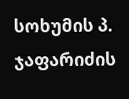სოხუმის პ. ჯაფარიძის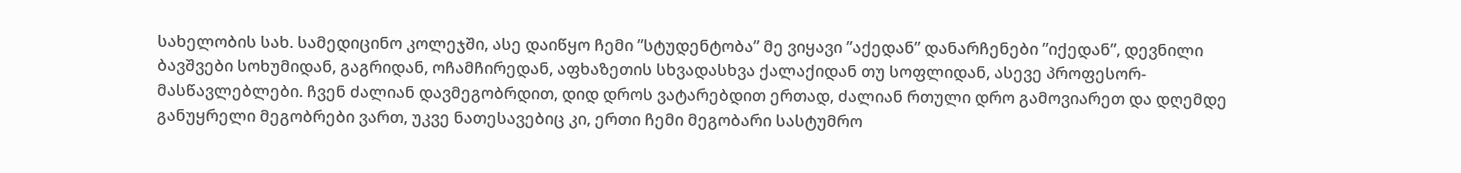სახელობის სახ. სამედიცინო კოლეჯში, ასე დაიწყო ჩემი ”სტუდენტობა” მე ვიყავი ”აქედან” დანარჩენები ”იქედან”, დევნილი ბავშვები სოხუმიდან, გაგრიდან, ოჩამჩირედან, აფხაზეთის სხვადასხვა ქალაქიდან თუ სოფლიდან, ასევე პროფესორ-მასწავლებლები. ჩვენ ძალიან დავმეგობრდით, დიდ დროს ვატარებდით ერთად, ძალიან რთული დრო გამოვიარეთ და დღემდე განუყრელი მეგობრები ვართ, უკვე ნათესავებიც კი, ერთი ჩემი მეგობარი სასტუმრო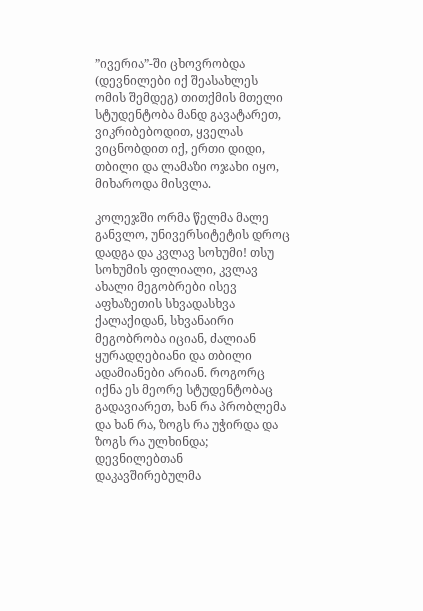”ივერია”-ში ცხოვრობდა (დევნილები იქ შეასახლეს ომის შემდეგ) თითქმის მთელი სტუდენტობა მანდ გავატარეთ, ვიკრიბებოდით, ყველას ვიცნობდით იქ, ერთი დიდი, თბილი და ლამაზი ოჯახი იყო, მიხაროდა მისვლა.

კოლეჯში ორმა წელმა მალე განვლო, უნივერსიტეტის დროც დადგა და კვლავ სოხუმი! თსუ სოხუმის ფილიალი, კვლავ ახალი მეგობრები ისევ აფხაზეთის სხვადასხვა ქალაქიდან, სხვანაირი მეგობრობა იციან, ძალიან ყურადღებიანი და თბილი ადამიანები არიან. როგორც იქნა ეს მეორე სტუდენტობაც გადავიარეთ, ხან რა პრობლემა და ხან რა, ზოგს რა უჭირდა და ზოგს რა ულხინდა; დევნილებთან დაკავშირებულმა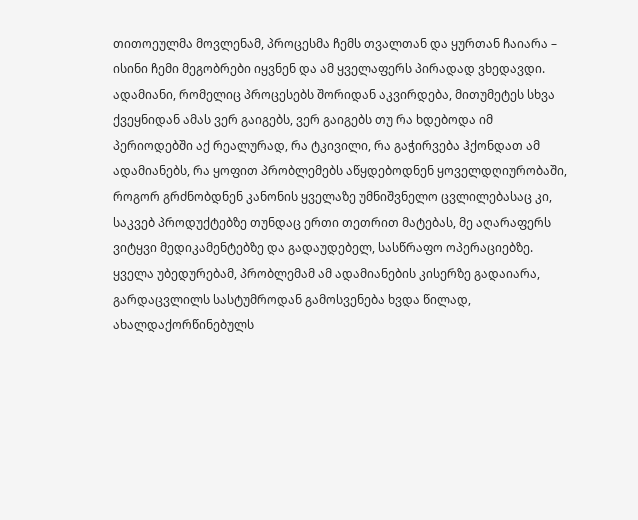თითოეულმა მოვლენამ, პროცესმა ჩემს თვალთან და ყურთან ჩაიარა – ისინი ჩემი მეგობრები იყვნენ და ამ ყველაფერს პირადად ვხედავდი. ადამიანი, რომელიც პროცესებს შორიდან აკვირდება, მითუმეტეს სხვა ქვეყნიდან ამას ვერ გაიგებს, ვერ გაიგებს თუ რა ხდებოდა იმ პერიოდებში აქ რეალურად, რა ტკივილი, რა გაჭირვება ჰქონდათ ამ ადამიანებს, რა ყოფით პრობლემებს აწყდებოდნენ ყოველდღიურობაში, როგორ გრძნობდნენ კანონის ყველაზე უმნიშვნელო ცვლილებასაც კი, საკვებ პროდუქტებზე თუნდაც ერთი თეთრით მატებას, მე აღარაფერს ვიტყვი მედიკამენტებზე და გადაუდებელ, სასწრაფო ოპერაციებზე. ყველა უბედურებამ, პრობლემამ ამ ადამიანების კისერზე გადაიარა, გარდაცვლილს სასტუმროდან გამოსვენება ხვდა წილად, ახალდაქორწინებულს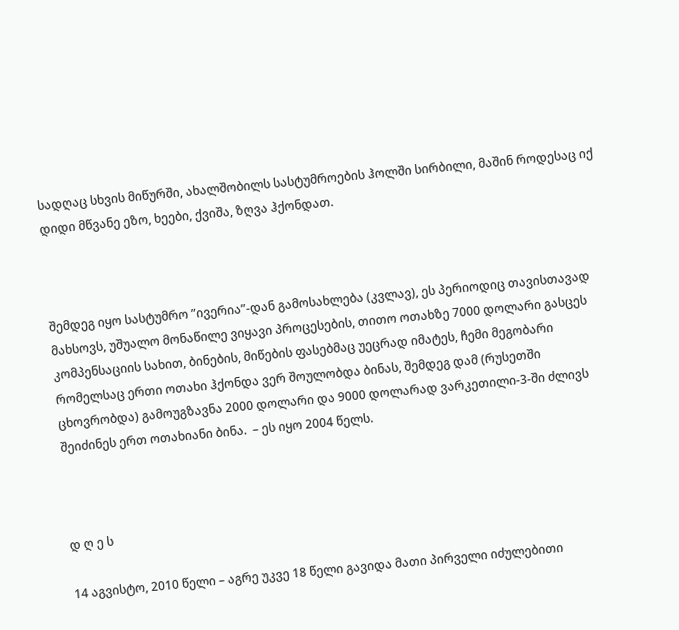სადღაც სხვის მიწურში, ახალშობილს სასტუმროების ჰოლში სირბილი, მაშინ როდესაც იქ დიდი მწვანე ეზო, ხეები, ქვიშა, ზღვა ჰქონდათ.



შემდეგ იყო სასტუმრო ”ივერია”-დან გამოსახლება (კვლავ), ეს პერიოდიც თავისთავად მახსოვს, უშუალო მონაწილე ვიყავი პროცესების, თითო ოთახზე 7000 დოლარი გასცეს კომპენსაციის სახით, ბინების, მიწების ფასებმაც უეცრად იმატეს, ჩემი მეგობარი რომელსაც ერთი ოთახი ჰქონდა ვერ შოულობდა ბინას, შემდეგ დამ (რუსეთში ცხოვრობდა) გამოუგზავნა 2000 დოლარი და 9000 დოლარად ვარკეთილი-3-ში ძლივს შეიძინეს ერთ ოთახიანი ბინა.  – ეს იყო 2004 წელს.



დ ღ ე ს

14 აგვისტო, 2010 წელი – აგრე უკვე 18 წელი გავიდა მათი პირველი იძულებითი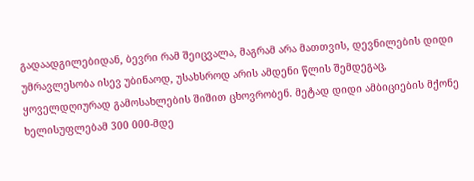გადაადგილებიდან, ბევრი რამ შეიცვალა, მაგრამ არა მათთვის, დევნილების დიდი უმრავლესობა ისევ უბინაოდ, უსახსროდ არის ამდენი წლის შემდეგაც, ყოველდღიურად გამოსახლების შიშით ცხოვრობენ. მეტად დიდი ამბიციების მქონე ხელისუფლებამ 300 000-მდე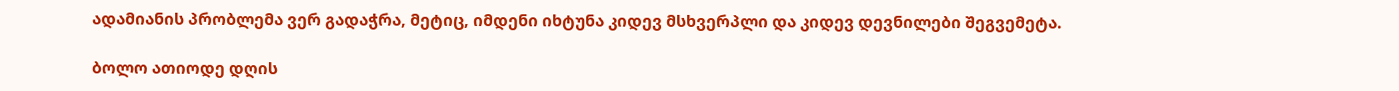ადამიანის პრობლემა ვერ გადაჭრა, მეტიც, იმდენი იხტუნა კიდევ მსხვერპლი და კიდევ დევნილები შეგვემეტა.

ბოლო ათიოდე დღის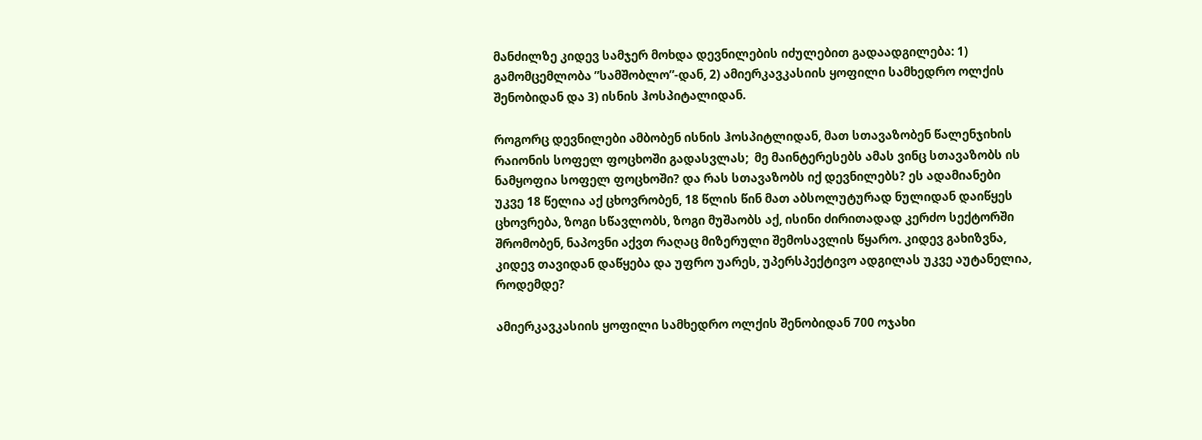მანძილზე კიდევ სამჯერ მოხდა დევნილების იძულებით გადაადგილება: 1) გამომცემლობა ”სამშობლო”-დან, 2) ამიერკავკასიის ყოფილი სამხედრო ოლქის შენობიდან და 3) ისნის ჰოსპიტალიდან.

როგორც დევნილები ამბობენ ისნის ჰოსპიტლიდან, მათ სთავაზობენ წალენჯიხის რაიონის სოფელ ფოცხოში გადასვლას;  მე მაინტერესებს ამას ვინც სთავაზობს ის ნამყოფია სოფელ ფოცხოში? და რას სთავაზობს იქ დევნილებს? ეს ადამიანები უკვე 18 წელია აქ ცხოვრობენ, 18 წლის წინ მათ აბსოლუტურად ნულიდან დაიწყეს ცხოვრება, ზოგი სწავლობს, ზოგი მუშაობს აქ, ისინი ძირითადად კერძო სექტორში შრომობენ, ნაპოვნი აქვთ რაღაც მიზერული შემოსავლის წყარო. კიდევ გახიზვნა, კიდევ თავიდან დაწყება და უფრო უარეს, უპერსპექტივო ადგილას უკვე აუტანელია, როდემდე?

ამიერკავკასიის ყოფილი სამხედრო ოლქის შენობიდან 700 ოჯახი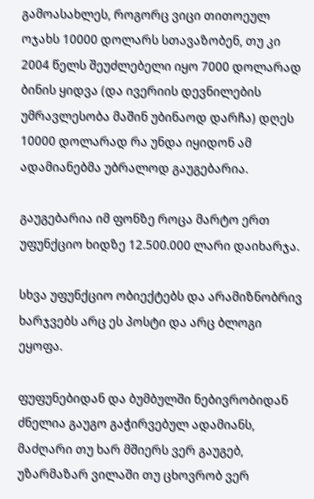გამოასახლეს, როგორც ვიცი თითოეულ ოჯახს 10000 დოლარს სთავაზობენ, თუ კი 2004 წელს შეუძლებელი იყო 7000 დოლარად ბინის ყიდვა (და ივერიის დევნილების უმრავლესობა მაშინ უბინაოდ დარჩა) დღეს 10000 დოლარად რა უნდა იყიდონ ამ ადამიანებმა უბრალოდ გაუგებარია.

გაუგებარია იმ ფონზე როცა მარტო ერთ უფუნქციო ხიდზე 12.500.000 ლარი დაიხარჯა.

სხვა უფუნქციო ობიექტებს და არამიზნობრივ ხარჯვებს არც ეს პოსტი და არც ბლოგი  ეყოფა.

ფუფუნებიდან და ბუმბულში ნებივრობიდან ძნელია გაუგო გაჭირვებულ ადამიანს, მაძღარი თუ ხარ მშიერს ვერ გაუგებ, უზარმაზარ ვილაში თუ ცხოვრობ ვერ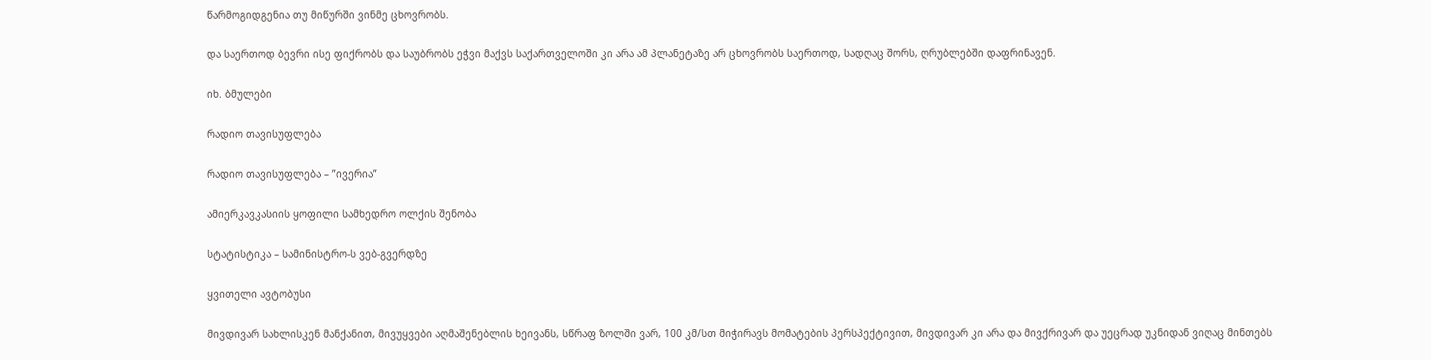წარმოგიდგენია თუ მიწურში ვინმე ცხოვრობს.

და საერთოდ ბევრი ისე ფიქრობს და საუბრობს ეჭვი მაქვს საქართველოში კი არა ამ პლანეტაზე არ ცხოვრობს საერთოდ, სადღაც შორს, ღრუბლებში დაფრინავენ.

იხ. ბმულები

რადიო თავისუფლება

რადიო თავისუფლება – ”ივერია”

ამიერკავკასიის ყოფილი სამხედრო ოლქის შენობა

სტატისტიკა – სამინისტრო-ს ვებ-გვერდზე

ყვითელი ავტობუსი

მივდივარ სახლისკენ მანქანით, მივუყვები აღმაშენებლის ხეივანს, სწრაფ ზოლში ვარ, 100 კმ/სთ მიჭირავს მომატების პერსპექტივით, მივდივარ კი არა და მივქრივარ და უეცრად უკნიდან ვიღაც მინთებს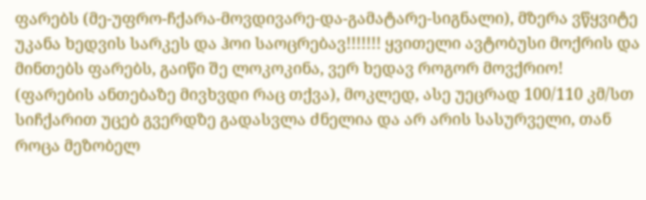ფარებს (მე-უფრო-ჩქარა-მოვდივარე-და-გამატარე-სიგნალი), მზერა ვწყვიტე უკანა ხედვის სარკეს და ჰოი საოცრებავ!!!!!!! ყვითელი ავტობუსი მოქრის და მინთებს ფარებს, გაიწი შე ლოკოკინა, ვერ ხედავ როგორ მოვქრიო! (ფარების ანთებაზე მივხვდი რაც თქვა), მოკლედ, ასე უეცრად 100/110 კმ/სთ სიჩქარით უცებ გვერდზე გადასვლა ძნელია და არ არის სასურველი, თან როცა მეზობელ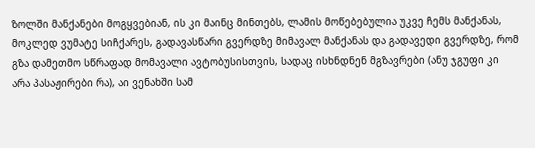ზოლში მანქანები მოგყვებიან, ის კი მაინც მინთებს, ლამის მოწებებულია უკვე ჩემს მანქანას, მოკლედ ვუმატე სიჩქარეს, გადავასწარი გვერდზე მიმავალ მანქანას და გადავედი გვერდზე, რომ გზა დამეთმო სწრაფად მომავალი ავტობუსისთვის, სადაც ისხნდნენ მგზავრები (ანუ ჯგუფი კი არა პასაჟირები რა), აი ვენახში სამ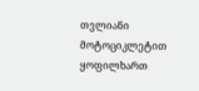თვლიანი მოტოციკლეტით ყოფილხართ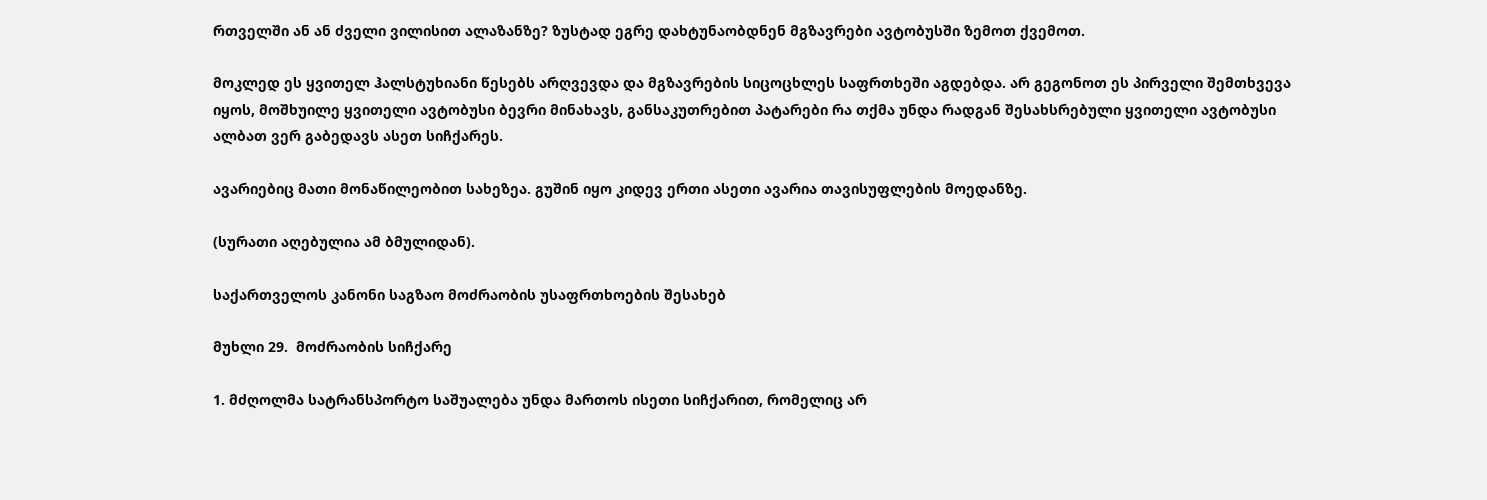რთველში ან ან ძველი ვილისით ალაზანზე? ზუსტად ეგრე დახტუნაობდნენ მგზავრები ავტობუსში ზემოთ ქვემოთ.

მოკლედ ეს ყვითელ ჰალსტუხიანი წესებს არღვევდა და მგზავრების სიცოცხლეს საფრთხეში აგდებდა. არ გეგონოთ ეს პირველი შემთხვევა იყოს, მოშხუილე ყვითელი ავტობუსი ბევრი მინახავს, განსაკუთრებით პატარები რა თქმა უნდა რადგან შესახსრებული ყვითელი ავტობუსი ალბათ ვერ გაბედავს ასეთ სიჩქარეს.

ავარიებიც მათი მონაწილეობით სახეზეა. გუშინ იყო კიდევ ერთი ასეთი ავარია თავისუფლების მოედანზე.

(სურათი აღებულია ამ ბმულიდან).

საქართველოს კანონი საგზაო მოძრაობის უსაფრთხოების შესახებ

მუხლი 29.  მოძრაობის სიჩქარე

1. მძღოლმა სატრანსპორტო საშუალება უნდა მართოს ისეთი სიჩქარით, რომელიც არ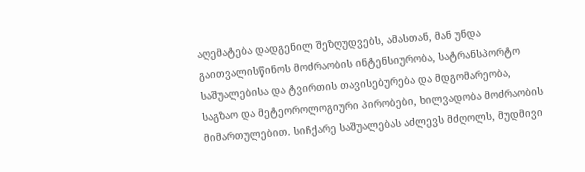აღემატება დადგენილ შეზღუდვებს, ამასთან, მან უნდა გაითვალისწინოს მოძრაობის ინტენსიურობა, სატრანსპორტო საშუალებისა და ტვირთის თავისებურება და მდგომარეობა, საგზაო და მეტეოროლოგიური პირობები, ხილვადობა მოძრაობის მიმართულებით. სიჩქარე საშუალებას აძლევს მძღოლს, მუდმივი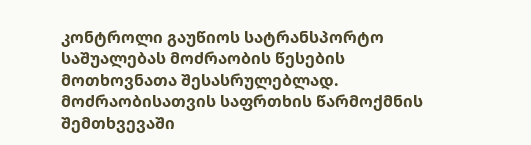კონტროლი გაუწიოს სატრანსპორტო საშუალებას მოძრაობის წესების მოთხოვნათა შესასრულებლად. მოძრაობისათვის საფრთხის წარმოქმნის შემთხვევაში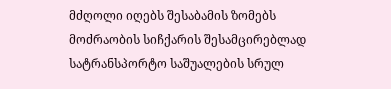მძღოლი იღებს შესაბამის ზომებს მოძრაობის სიჩქარის შესამცირებლად სატრანსპორტო საშუალების სრულ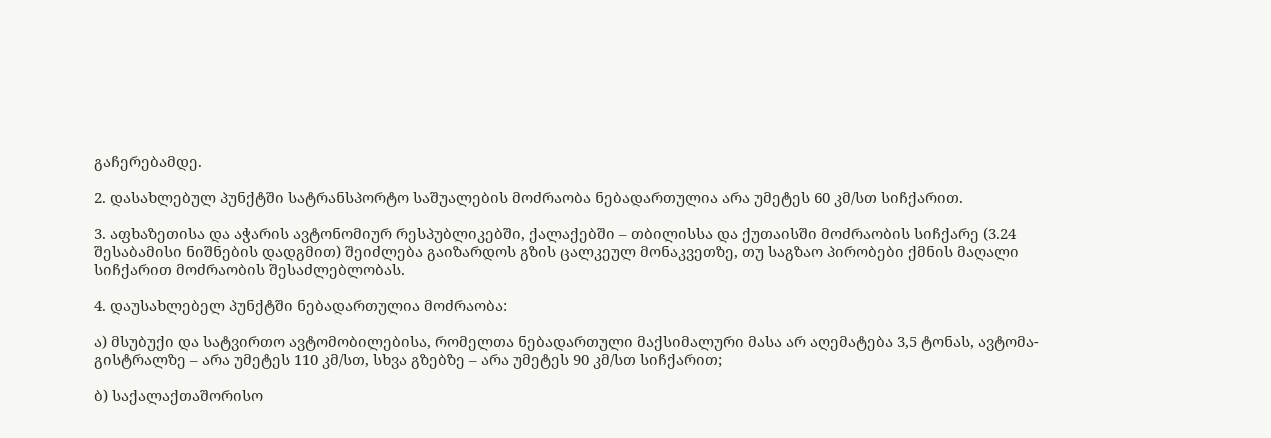გაჩერებამდე.

2. დასახლებულ პუნქტში სატრანსპორტო საშუალების მოძრაობა ნებადართულია არა უმეტეს 60 კმ/სთ სიჩქარით.

3. აფხაზეთისა და აჭარის ავტონომიურ რესპუბლიკებში, ქალაქებში – თბილისსა და ქუთაისში მოძრაობის სიჩქარე (3.24 შესაბამისი ნიშნების დადგმით) შეიძლება გაიზარდოს გზის ცალკეულ მონაკვეთზე, თუ საგზაო პირობები ქმნის მაღალი სიჩქარით მოძრაობის შესაძლებლობას.

4. დაუსახლებელ პუნქტში ნებადართულია მოძრაობა:

ა) მსუბუქი და სატვირთო ავტომობილებისა, რომელთა ნებადართული მაქსიმალური მასა არ აღემატება 3,5 ტონას, ავტომა-გისტრალზე – არა უმეტეს 110 კმ/სთ, სხვა გზებზე – არა უმეტეს 90 კმ/სთ სიჩქარით;

ბ) საქალაქთაშორისო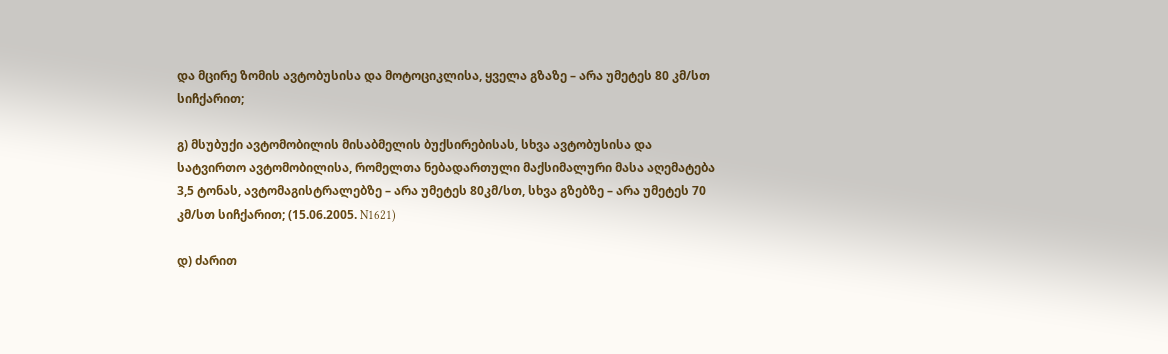და მცირე ზომის ავტობუსისა და მოტოციკლისა, ყველა გზაზე – არა უმეტეს 80 კმ/სთ სიჩქარით;

გ) მსუბუქი ავტომობილის მისაბმელის ბუქსირებისას, სხვა ავტობუსისა და სატვირთო ავტომობილისა, რომელთა ნებადართული მაქსიმალური მასა აღემატება 3,5 ტონას, ავტომაგისტრალებზე – არა უმეტეს 80კმ/სთ, სხვა გზებზე – არა უმეტეს 70 კმ/სთ სიჩქარით; (15.06.2005. N1621)

დ) ძარით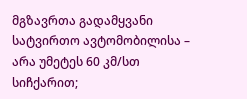მგზავრთა გადამყვანი სატვირთო ავტომობილისა – არა უმეტეს 60 კმ/სთ სიჩქარით;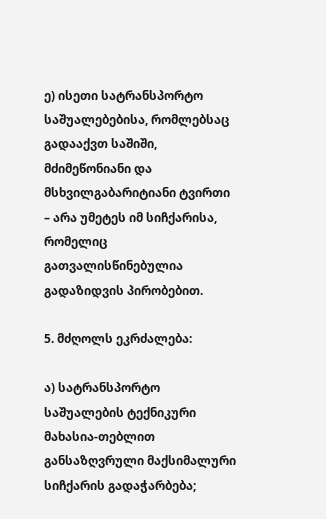ე) ისეთი სატრანსპორტო საშუალებებისა, რომლებსაც გადააქვთ საშიში, მძიმეწონიანი და მსხვილგაბარიტიანი ტვირთი – არა უმეტეს იმ სიჩქარისა, რომელიც გათვალისწინებულია გადაზიდვის პირობებით.

5. მძღოლს ეკრძალება:

ა) სატრანსპორტო საშუალების ტექნიკური მახასია-თებლით განსაზღვრული მაქსიმალური სიჩქარის გადაჭარბება;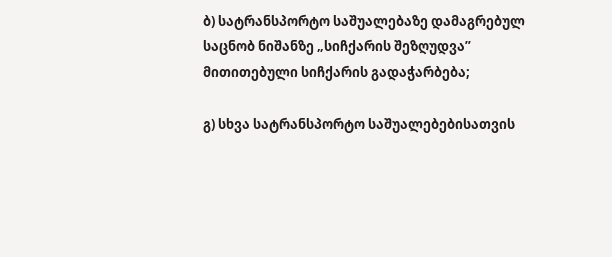ბ) სატრანსპორტო საშუალებაზე დამაგრებულ საცნობ ნიშანზე „სიჩქარის შეზღუდვა” მითითებული სიჩქარის გადაჭარბება;

გ) სხვა სატრანსპორტო საშუალებებისათვის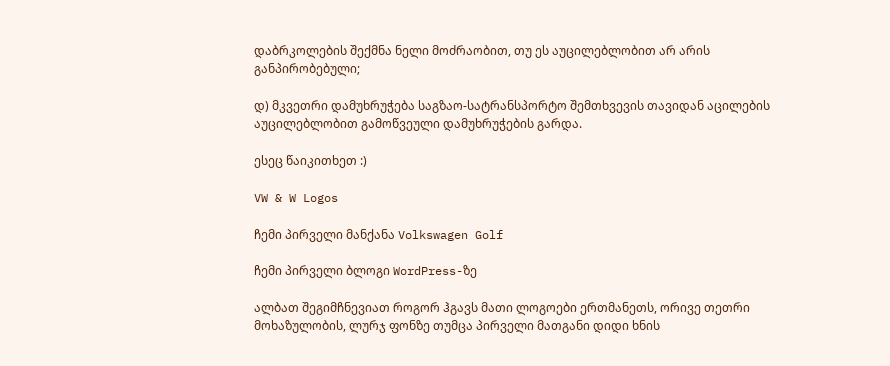დაბრკოლების შექმნა ნელი მოძრაობით, თუ ეს აუცილებლობით არ არის განპირობებული;

დ) მკვეთრი დამუხრუჭება საგზაო-სატრანსპორტო შემთხვევის თავიდან აცილების აუცილებლობით გამოწვეული დამუხრუჭების გარდა.

ესეც წაიკითხეთ :)

VW & W Logos

ჩემი პირველი მანქანა Volkswagen Golf

ჩემი პირველი ბლოგი WordPress-ზე

ალბათ შეგიმჩნევიათ როგორ ჰგავს მათი ლოგოები ერთმანეთს, ორივე თეთრი მოხაზულობის, ლურჯ ფონზე თუმცა პირველი მათგანი დიდი ხნის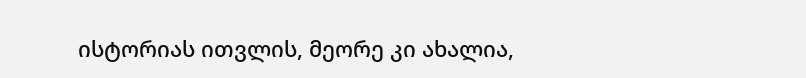ისტორიას ითვლის, მეორე კი ახალია,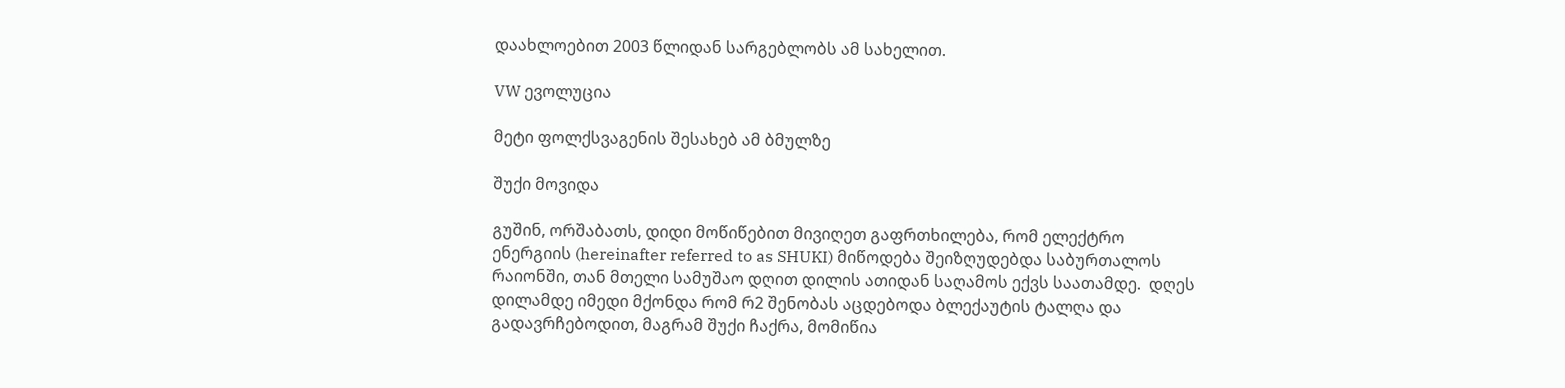დაახლოებით 2003 წლიდან სარგებლობს ამ სახელით.

VW ევოლუცია

მეტი ფოლქსვაგენის შესახებ ამ ბმულზე

შუქი მოვიდა

გუშინ, ორშაბათს, დიდი მოწიწებით მივიღეთ გაფრთხილება, რომ ელექტრო ენერგიის (hereinafter referred to as SHUKI) მიწოდება შეიზღუდებდა საბურთალოს რაიონში, თან მთელი სამუშაო დღით დილის ათიდან საღამოს ექვს საათამდე.  დღეს დილამდე იმედი მქონდა რომ რ2 შენობას აცდებოდა ბლექაუტის ტალღა და გადავრჩებოდით, მაგრამ შუქი ჩაქრა, მომიწია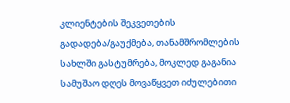კლიენტების შეკვეთების გადადება/გაუქმება, თანამშრომლების სახლში გასტუმრება, მოკლედ გაგანია სამუშაო დღეს მოვაწყვეთ იძულებითი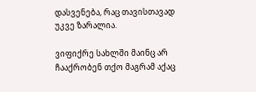დასვენება, რაც თავისთავად უკვე ზარალია.

ვიფიქრე სახლში მაინც არ ჩააქრობენ თქო მაგრამ აქაც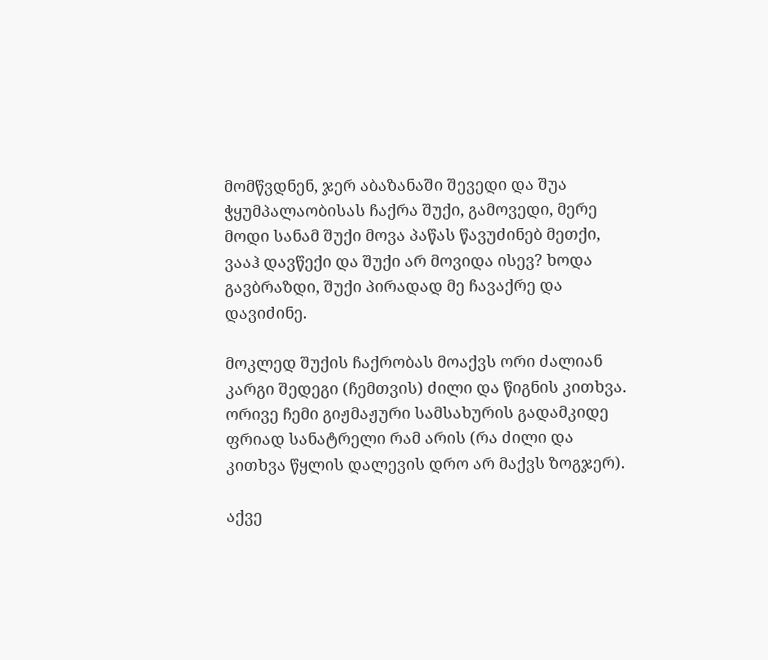მომწვდნენ, ჯერ აბაზანაში შევედი და შუა ჭყუმპალაობისას ჩაქრა შუქი, გამოვედი, მერე მოდი სანამ შუქი მოვა პაწას წავუძინებ მეთქი, ვააჰ დავწექი და შუქი არ მოვიდა ისევ? ხოდა გავბრაზდი, შუქი პირადად მე ჩავაქრე და დავიძინე.

მოკლედ შუქის ჩაქრობას მოაქვს ორი ძალიან კარგი შედეგი (ჩემთვის) ძილი და წიგნის კითხვა. ორივე ჩემი გიჟმაჟური სამსახურის გადამკიდე ფრიად სანატრელი რამ არის (რა ძილი და კითხვა წყლის დალევის დრო არ მაქვს ზოგჯერ).

აქვე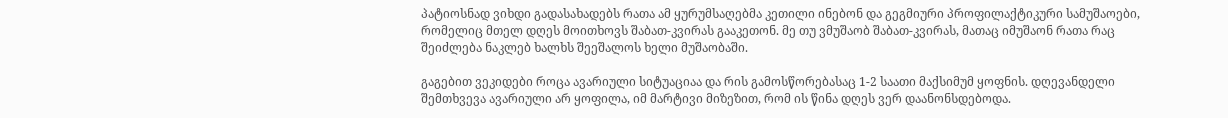პატიოსნად ვიხდი გადასახადებს რათა ამ ყურუმსაღებმა კეთილი ინებონ და გეგმიური პროფილაქტიკური სამუშაოები, რომელიც მთელ დღეს მოითხოვს შაბათ-კვირას გააკეთონ. მე თუ ვმუშაობ შაბათ-კვირას, მათაც იმუშაონ რათა რაც შეიძლება ნაკლებ ხალხს შეეშალოს ხელი მუშაობაში.

გაგებით ვეკიდები როცა ავარიული სიტუაციაა და რის გამოსწორებასაც 1-2 საათი მაქსიმუმ ყოფნის. დღევანდელი შემთხვევა ავარიული არ ყოფილა, იმ მარტივი მიზეზით, რომ ის წინა დღეს ვერ დაანონსდებოდა.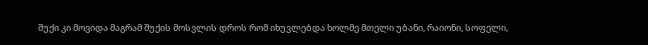შუქი კი მოვიდა მაგრამ შუქის მოსვლის დროს რომ იხუვლებდა ხოლმე მთელი უბანი, რაიონი, სოფელი,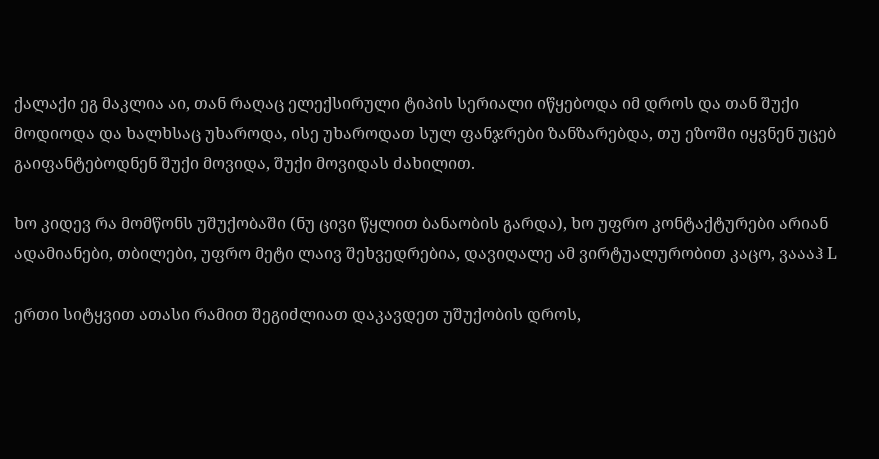ქალაქი ეგ მაკლია აი, თან რაღაც ელექსირული ტიპის სერიალი იწყებოდა იმ დროს და თან შუქი მოდიოდა და ხალხსაც უხაროდა, ისე უხაროდათ სულ ფანჯრები ზანზარებდა, თუ ეზოში იყვნენ უცებ გაიფანტებოდნენ შუქი მოვიდა, შუქი მოვიდას ძახილით.

ხო კიდევ რა მომწონს უშუქობაში (ნუ ცივი წყლით ბანაობის გარდა), ხო უფრო კონტაქტურები არიან ადამიანები, თბილები, უფრო მეტი ლაივ შეხვედრებია, დავიღალე ამ ვირტუალურობით კაცო, ვაააჰ L

ერთი სიტყვით ათასი რამით შეგიძლიათ დაკავდეთ უშუქობის დროს,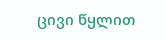ცივი წყლით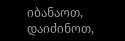იბანაოთ, დაიძინოთ,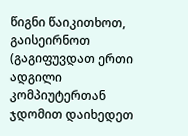წიგნი წაიკითხოთ, გაისეირნოთ (გაგიფუვდათ ერთი ადგილი კომპიუტერთან ჯდომით დაიხედეთ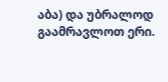აბა) და უბრალოდ გაამრავლოთ ერი.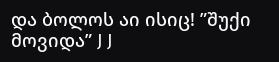და ბოლოს აი ისიც! ”შუქი მოვიდა” J J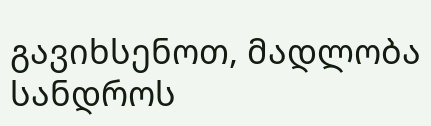გავიხსენოთ, მადლობა სანდროს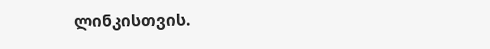ლინკისთვის.